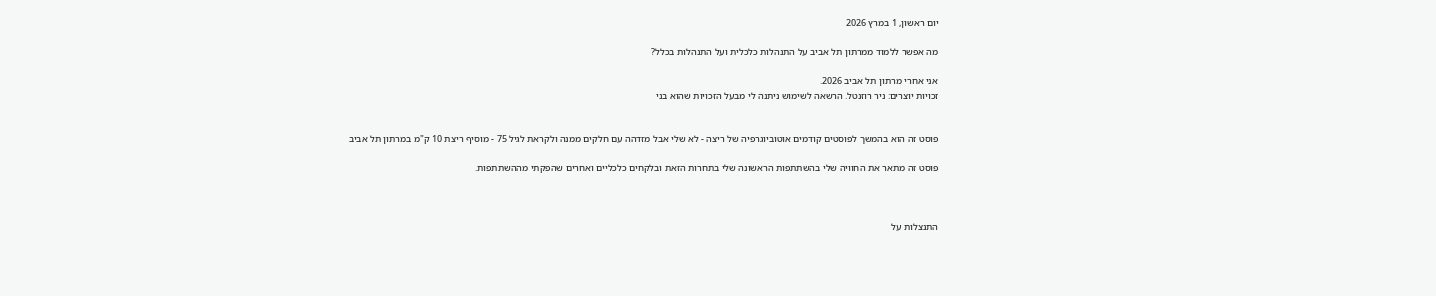יום ראשון, 1 במרץ 2026

מה אפשר ללמוד ממרתון תל אביב על התנהלות כלכלית ועל התנהלות בכלל?

אני אחרי מרתון תל אביב 2026.
זכויות יוצרים: ניר רוזנטל. הרשאה לשימוש ניתנה לי מבעל הזכויות שהוא בני


פוסט זה הוא בהמשך לפוסטים קודמים אוטוביוגרפיה של ריצה - לא שלי אבל מזדהה עם חלקים ממנה ולקראת לגיל 75 - מוסיף ריצת 10 ק"מ במרתון תל אביב

פוסט זה מתאר את החוויה שלי בהשתתפות הראשונה שלי בתחרות הזאת ובלקחים כלכליים ואחרים שהפקתי מההשתתפות.



התנצלות על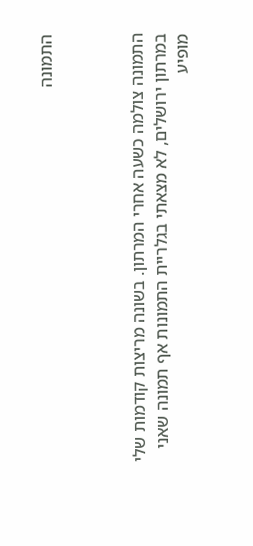התמונה



התמונה צולמה כשעה אחרי המרתון. בשונה מריצות קודמות שלי במרתון ירושלים, לא מצאתי בגלריית התמונות אף תמונה שאני מופיע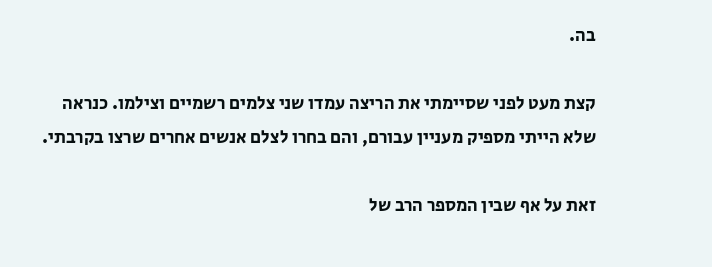בה.

קצת מעט לפני שסיימתי את הריצה עמדו שני צלמים רשמיים וצילמו. כנראה שלא הייתי מספיק מעניין עבורם, והם בחרו לצלם אנשים אחרים שרצו בקרבתי.

זאת על אף שבין המספר הרב של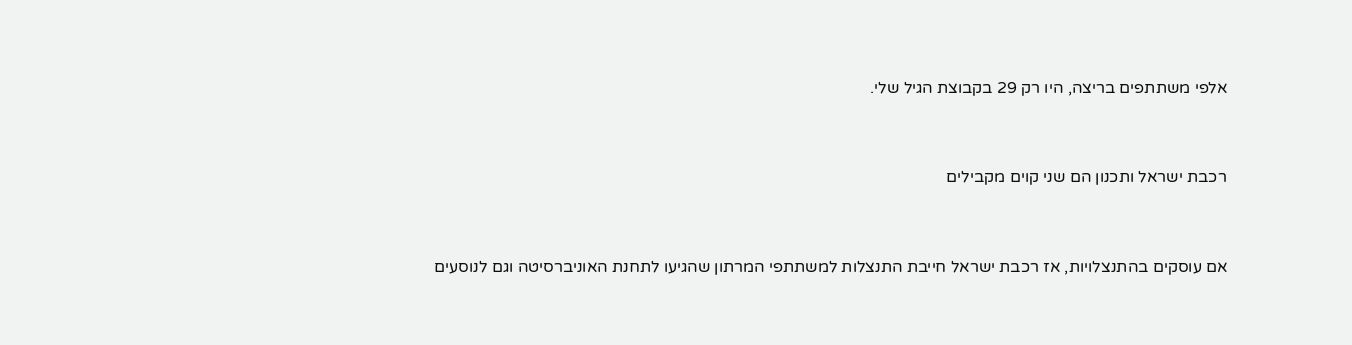אלפי משתתפים בריצה, היו רק 29 בקבוצת הגיל שלי.



רכבת ישראל ותכנון הם שני קוים מקבילים



אם עוסקים בהתנצלויות, אז רכבת ישראל חייבת התנצלות למשתתפי המרתון שהגיעו לתחנת האוניברסיטה וגם לנוסעים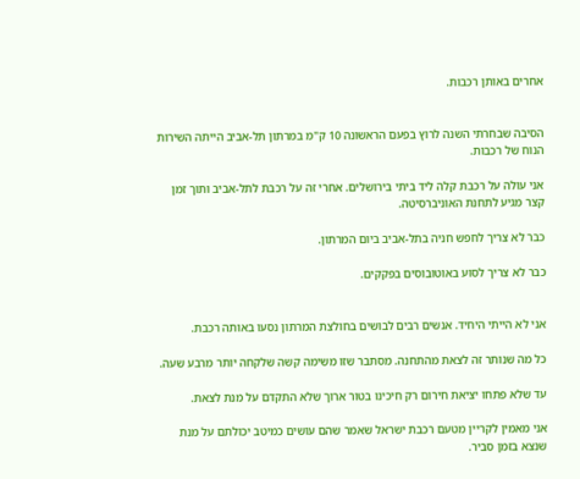אחרים באותן רכבות.


הסיבה שבחרתי השנה לרוץ בפעם הראשונה 10 ק"מ במרתון תל-אביב הייתה השירות הנוח של רכבות.

אני עולה על רכבת קלה ליד ביתי בירושלים. אחרי זה על רכבת לתל-אביב ותוך זמן קצר מגיע לתחנת האוניברסיטה.

כבר לא צריך לחפש חניה בתל-אביב ביום המרתון.

כבר לא צריך לסוע באוטובוסים בפקקים.


אני לא הייתי היחיד. אנשים רבים לבושים בחולצת המרתון נסעו באותה רכבת.

כל מה שנותר זה לצאת מהתחנה. מסתבר שזו משימה קשה שלקחה יותר מרבע שעה.

עד שלא פתחו יציאת חירום רק חיכינו בטור ארוך שלא התקדם על מנת לצאת.

אני מאמין לקריין מטעם רכבת ישראל שאמר שהם עושים כמיטב יכולתם על מנת שנצא בזמן סביר.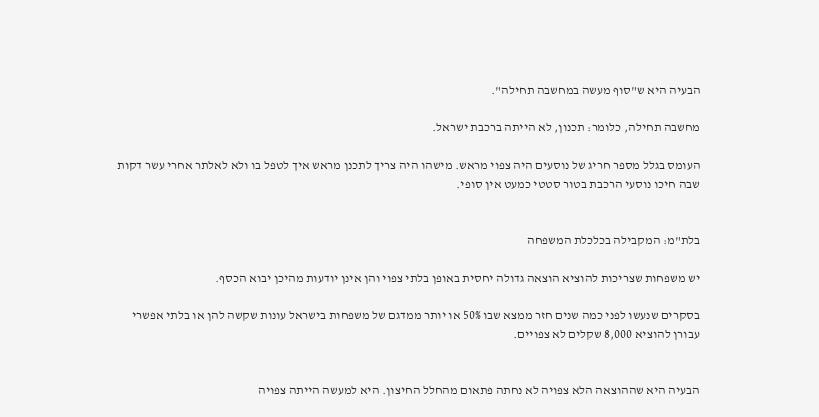הבעיה היא ש"סוף מעשה במחשבה תחילה".

מחשבה תחילה, כלומר: תכנון, לא הייתה ברכבת ישראל.

העומס בגלל מספר חריג של נוסעים היה צפוי מראש. מישהו היה צריך לתכנן מראש איך לטפל בו ולא לאלתר אחרי עשר דקות שבה חיכו נוסעי הרכבת בטור סטטי כמעט אין סופי.


בלת"מ: המקבילה בכלכלת המשפחה

יש משפחות שצריכות להוציא הוצאה גדולה יחסית באופן בלתי צפוי והן אינן יודעות מהיכן יבוא הכסף.

בסקרים שנעשו לפני כמה שנים חזר ממצא שבו 50% או יותר ממדגם של משפחות בישראל עונות שקשה להן או בלתי אפשרי עבורן להוציא 8,000 שקלים לא צפויים.


הבעיה היא שההוצאה הלא צפויה לא נחתה פתאום מהחלל החיצון. היא למעשה הייתה צפויה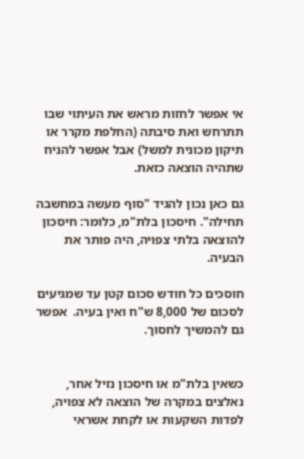אי אפשר לחזות מראש את העיתוי שבו תתרחש ואת סיבתה (החלפת מקרר או תיקון מכונית למשל) אבל אפשר להניח שתהיה הוצאה כזאת.

גם כאן נכון להגיד "סוף מעשה במחשבה תחילה". חיסכון בלת"מ, כלומר: חיסכון להוצאה בלתי צפויה, היה פותר את הבעיה.

חוסכים כל חודש סכום קטן עד שמגיעים לסכום של 8,000 ש"ח ואין בעיה.  אפשר גם להמשיך לחסוך.


כשאין בלת"מ או חיסכון נזיל אחר, נאלצים במקרה של הוצאה לא צפויה, לפדות השקעות או לקחת אשראי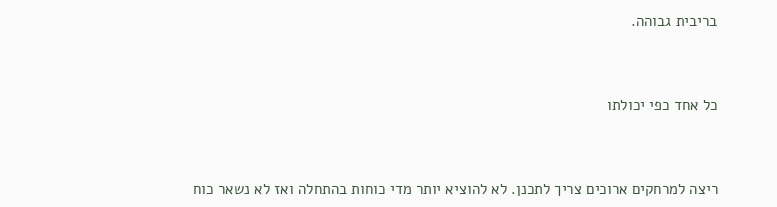בריבית גבוהה.



כל אחד כפי יכולתו



ריצה למרחקים ארוכים צריך לתכנן. לא להוציא יותר מדי כוחות בהתחלה ואז לא נשאר כוח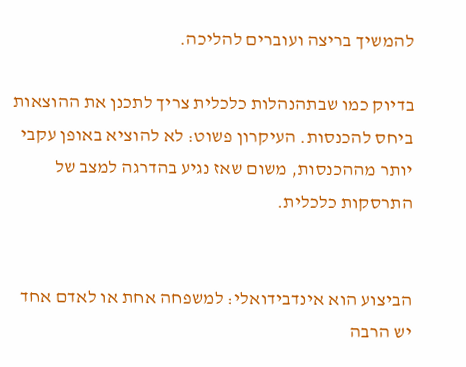להמשיך בריצה ועוברים להליכה.

בדיוק כמו שבתהנהלות כלכלית צריך לתכנן את ההוצאות ביחס להכנסות. העיקרון פשוט: לא להוציא באופן עקבי יותר מההכנסות, משום שאז נגיע בהדרגה למצב של התרסקות כלכלית.


הביצוע הוא אינדבידואלי: למשפחה אחת או לאדם אחד יש הרבה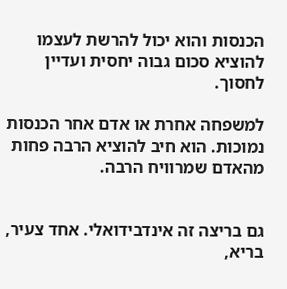הכנסות והוא יכול להרשת לעצמו להוציא סכום גבוה יחסית ועדיין לחסוך.

למשפחה אחרת או אדם אחר הכנסות נמוכות. הוא חיב להוציא הרבה פחות  מהאדם שמרוויח הרבה.


גם בריצה זה אינדבידואלי. אחד צעיר, בריא,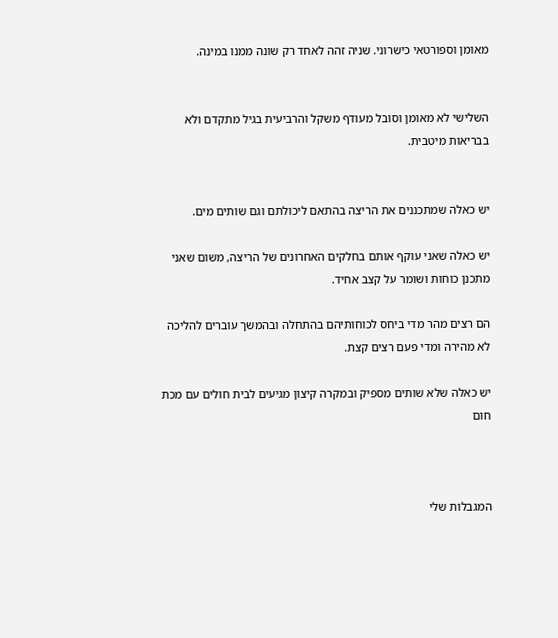מאומן וספורטאי כישרוני. שניה זהה לאחד רק שונה ממנו במינה.


השלישי לא מאומן וסובל מעודף משקל והרביעית בגיל מתקדם ולא בבריאות מיטבית.


יש כאלה שמתכננים את הריצה בהתאם ליכולתם וגם שותים מים.

יש כאלה שאני עוקף אותם בחלקים האחרונים של הריצה, משום שאני מתכנן כוחות ושומר על קצב אחיד.

הם רצים מהר מדי ביחס לכוחותיהם בהתחלה ובהמשך עוברים להליכה לא מהירה ומדי פעם רצים קצת.

יש כאלה שלא שותים מספיק ובמקרה קיצון מגיעים לבית חולים עם מכת חום



המגבלות שלי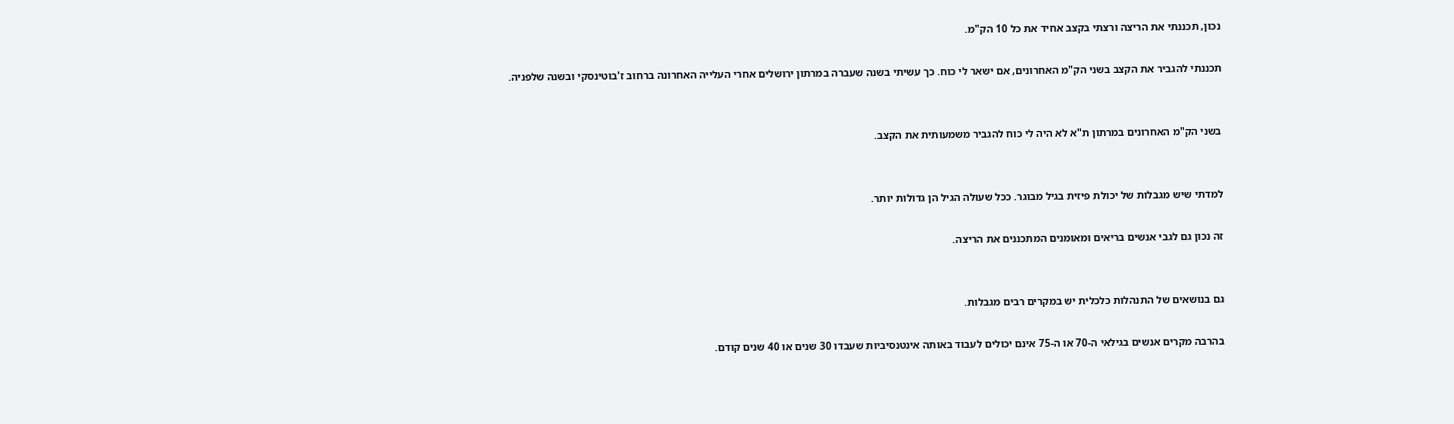נכון, תכננתי את הריצה ורצתי בקצב אחיד את כל 10 הק"מ.

תכננתי להגביר את הקצב בשני הק"מ האחרונים, אם ישאר לי כוח. כך עשיתי בשנה שעברה במרתון ירושלים אחרי העלייה האחרונה ברחוב ז'בוטינסקי ובשנה שלפניה.


בשני הק"מ האחרונים במרתון ת"א לא היה לי כוח להגביר משמעותית את הקצב.


למדתי שיש מגבלות של יכולת פיזית בגיל מבוגר. ככל שעולה הגיל הן גדולות יותר.

זה נכון גם לגבי אנשים בריאים ומאומנים המתכננים את הריצה.


גם בנושאים של התנהלות כלכלית יש במקרים רבים מגבלות.

בהרבה מקרים אנשים בגילאי ה-70 או ה-75 אינם יכולים לעבוד באותה אינטנסיביות שעבדו 30 שנים או 40 שנים קודם.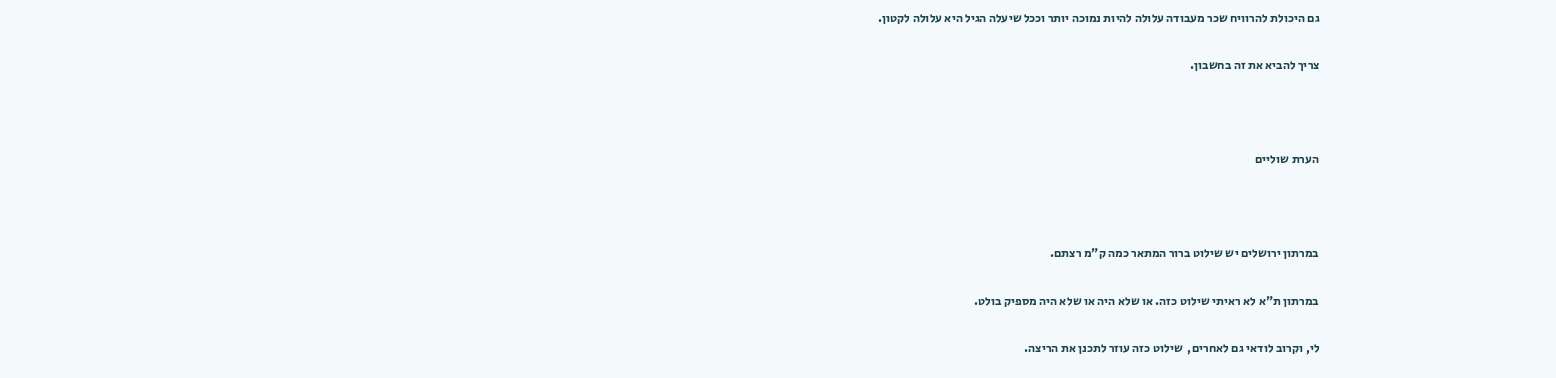גם היכולת להרוויח שכר מעבודה עלולה להיות נמוכה יותר וככל שיעלה הגיל היא עלולה לקטון.

צריך להביא את זה בחשבון.



הערת שוליים



במרתון ירושלים יש שילוט ברור המתאר כמה ק"מ רצתם.

במרתון ת"א לא ראיתי שילוט כזה. או שלא היה או שלא היה מספיק בולט.

לי, וקרוב לודאי גם לאחרים,  שילוט כזה עוזר לתכנן את הריצה.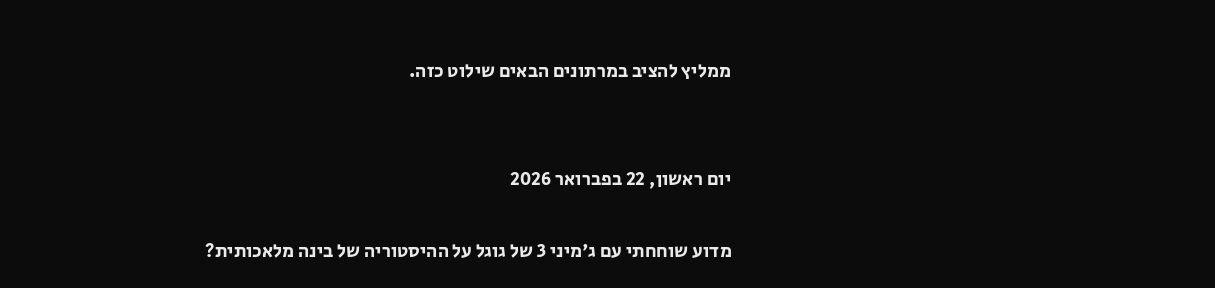ממליץ להציב במרתונים הבאים שילוט כזה.


יום ראשון, 22 בפברואר 2026

מדוע שוחחתי עם ג'מיני 3 של גוגל על ההיסטוריה של בינה מלאכותית?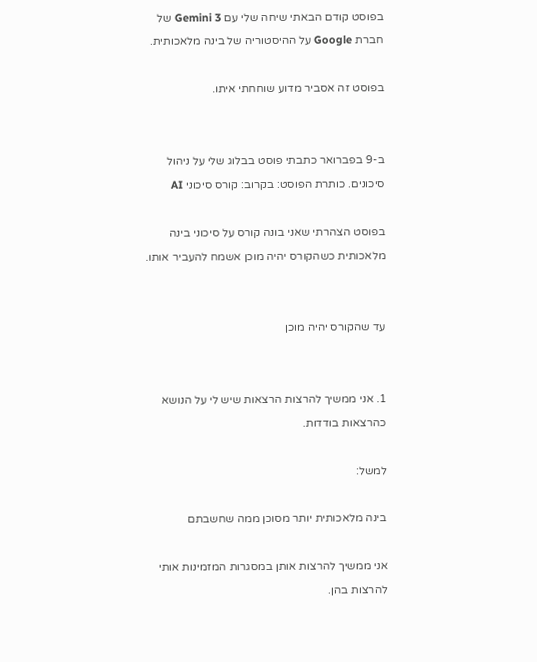בפוסט קודם הבאתי שיחה שלי עם Gemini 3 של חברת Google על ההיסטוריה של בינה מלאכותית.

בפוסט זה אסביר מדוע שוחחתי איתו.


ב-9 בפברואר כתבתי פוסט בבלוג שלי על ניהול סיכונים. כותרת הפוסט: בקרוב: קורס סיכוני AI

בפוסט הצהרתי שאני בונה קורס על סיכוני בינה מלאכותית כשהקורס יהיה מוכן אשמח להעביר אותו.


עד שהקורס יהיה מוכן


1. אני ממשיך להרצות הרצאות שיש לי על הנושא כהרצאות בודדות.

למשל:

בינה מלאכותית יותר מסוכן ממה שחשבתם

אני ממשיך להרצות אותן במסגרות המזמינות אותי להרצות בהן.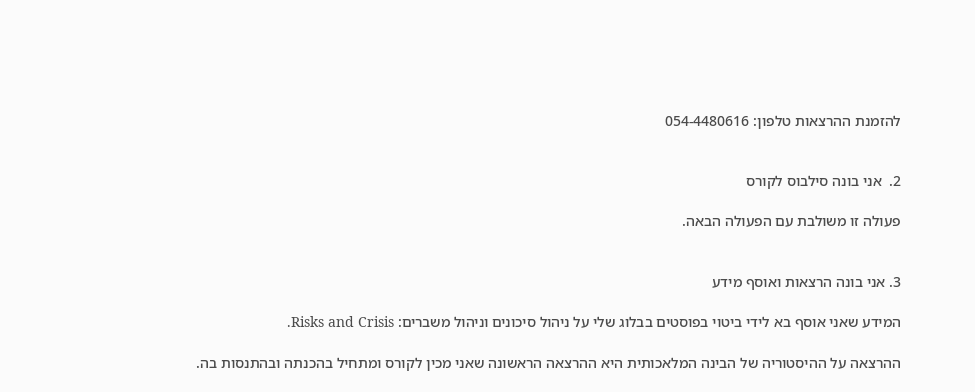להזמנת ההרצאות טלפון: 054-4480616


2.  אני בונה סילבוס לקורס

פעולה זו משולבת עם הפעולה הבאה.


3. אני בונה הרצאות ואוסף מידע

המידע שאני אוסף בא לידי ביטוי בפוסטים בבלוג שלי על ניהול סיכונים וניהול משברים: Risks and Crisis.

ההרצאה על ההיסטוריה של הבינה המלאכותית היא ההרצאה הראשונה שאני מכין לקורס ומתחיל בהכנתה ובהתנסות בה.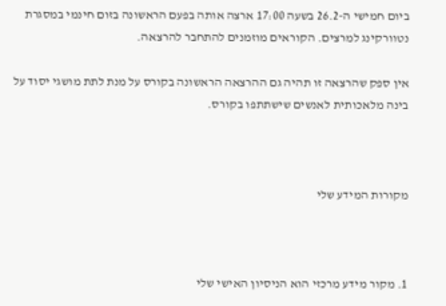ביום חמישי ה-26.2 בשעה 17:00 ארצה אותה בפעם הראשונה בזום חינמי במסגרת נטוורקינג למרצים. הקוראים מוזמנים להתחבר להרצאה.

אין ספק שהרצאה זו תהיה גם ההרצאה הראשונה בקורס על מנת לתת מושגי יסוד על בינה מלאכותית לאנשים שישתתפו בקורס.



מקורות המידע שלי



1. מקור מידע מרכזי הוא הניסיון האישי שלי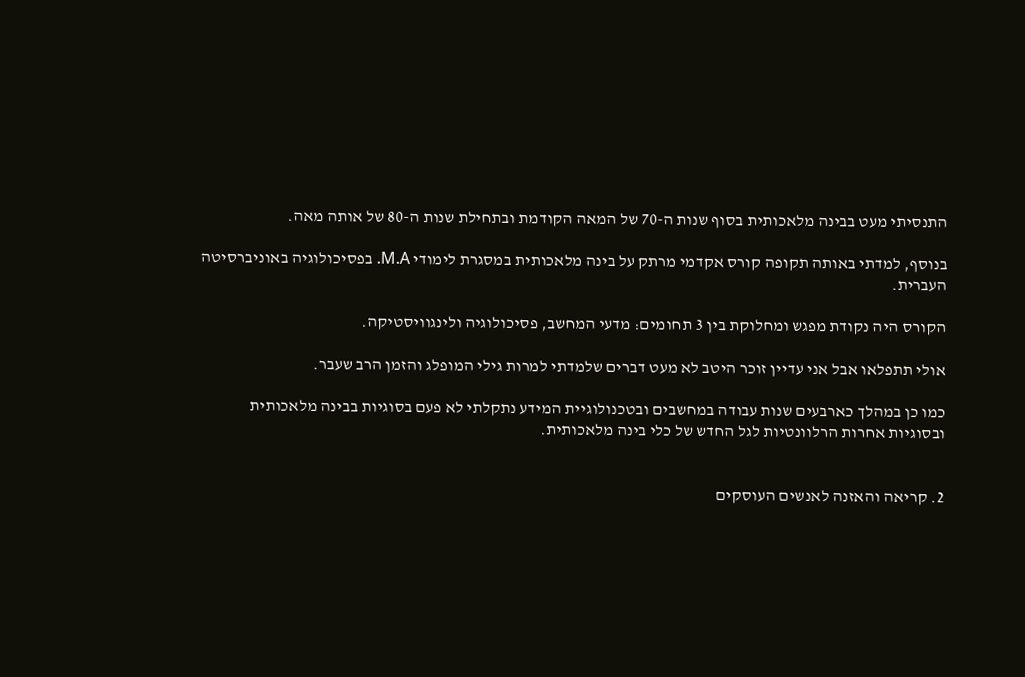התנסיתי מעט בבינה מלאכותית בסוף שנות ה-70 של המאה הקודמת ובתחילת שנות ה-80 של אותה מאה.

בנוסף, למדתי באותה תקופה קורס אקדמי מרתק על בינה מלאכותית במסגרת לימודי M.A. בפסיכולוגיה באוניברסיטה העברית.

הקורס היה נקודת מפגש ומחלוקת בין 3 תחומים: מדעי המחשב, פסיכולוגיה ולינגוויסטיקה.

אולי תתפלאו אבל אני עדיין זוכר היטב לא מעט דברים שלמדתי למרות גילי המופלג והזמן הרב שעבר.

כמו כן במהלך כארבעים שנות עבודה במחשבים ובטכנולוגיית המידע נתקלתי לא פעם בסוגיות בבינה מלאכותית ובסוגיות אחרות הרלוונטיות לגל החדש של כלי בינה מלאכותית.


2. קריאה והאזנה לאנשים העוסקים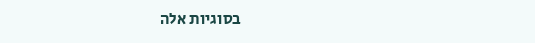בסוגיות אלה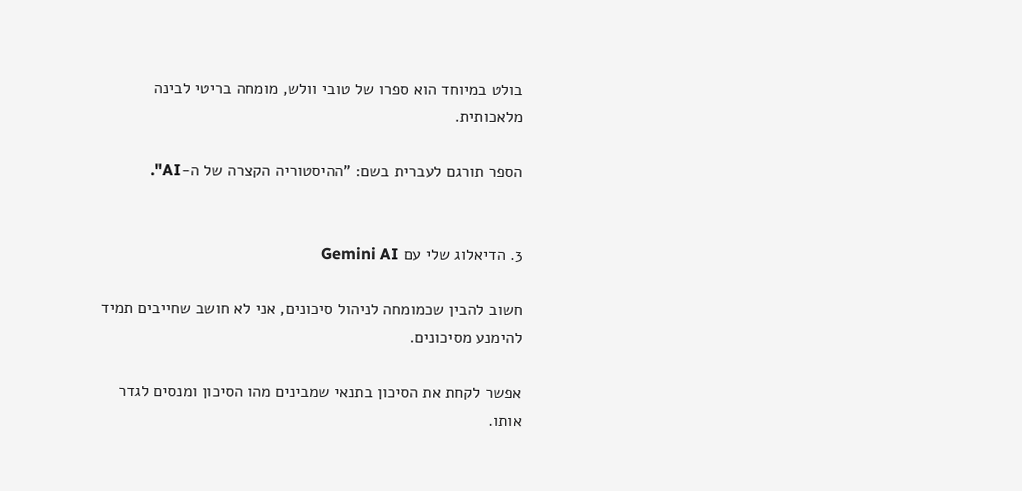בולט במיוחד הוא ספרו של טובי וולש, מומחה בריטי לבינה מלאכותית.

הספר תורגם לעברית בשם: "ההיסטוריה הקצרה של ה-AI".


3. הדיאלוג שלי עם Gemini AI

חשוב להבין שכמומחה לניהול סיכונים, אני לא חושב שחייבים תמיד להימנע מסיכונים.

אפשר לקחת את הסיכון בתנאי שמבינים מהו הסיכון ומנסים לגדר אותו.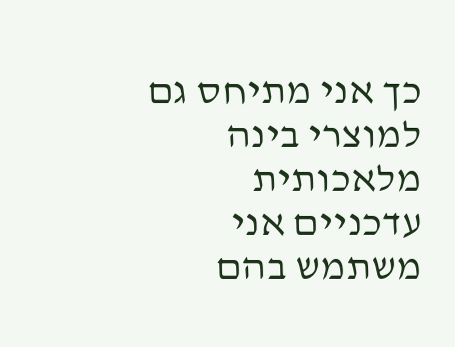כך אני מתיחס גם למוצרי בינה מלאכותית עדכניים אני משתמש בהם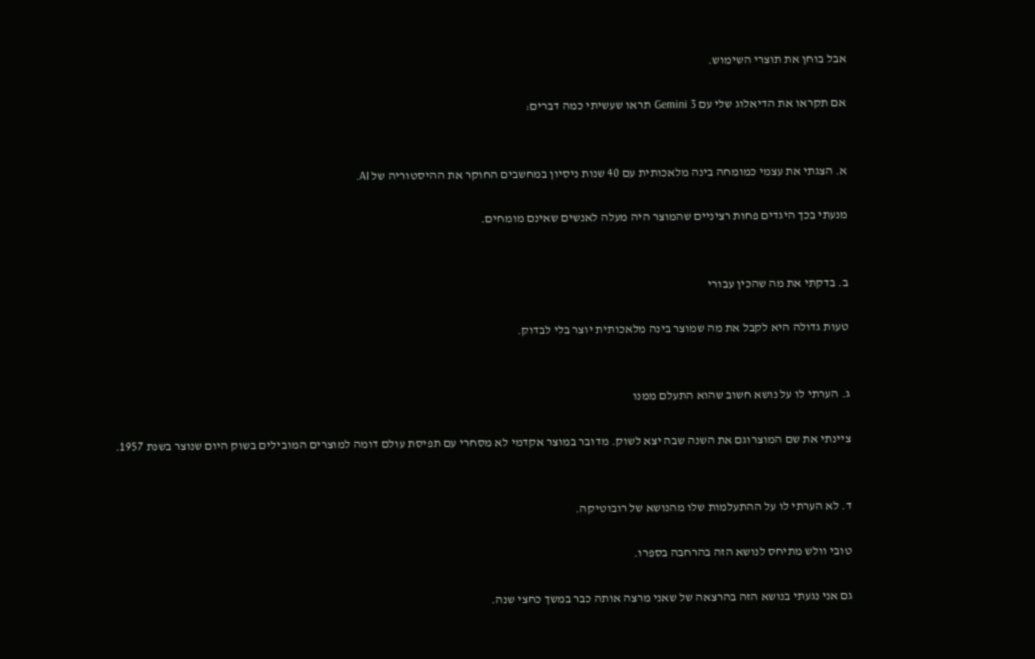אבל בוחן את תוצרי השימוש.

אם תקראו את הדיאלוג שלי עם Gemini 3 תראו שעשיתי כמה דברים:


א. הצגתי את עצמי כמומחה בינה מלאכותית עם 40 שנות ניסיון במחשבים החוקר את ההיסטוריה של AI.

מנעתי בכך היגדים פחות רציניים שהמוצר היה מעלה לאנשים שאינם מומחים.


ב. בדקתי את מה שהכין עבורי

טעות גדולה היא לקבל את מה שמוצר בינה מלאכותית יוצר בלי לבדוק.


ג. הערתי לו על נושא חשוב שהוא התעלם ממנו

ציינתי את שם המוצרוגם את השנה שבה יצא לשוק. מדובר במוצר אקדמי לא מסחרי עם תפיסת עולם דומה למוצרים המובילים בשוק היום שנוצר בשנת 1957.


ד. לא הערתי לו על ההתעלמות שלו מהנושא של רובוטיקה.

טובי וולש מתיחס לנושא הזה בהרחבה בספרו.

גם אני נגעתי בנושא הזה בהרצאה של שאני מרצה אותה כבר במשך כחצי שנה.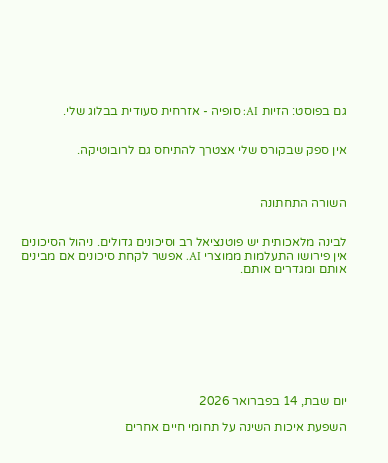גם בפוסט: הזיות AI: סופיה - אזרחית סעודית בבלוג שלי.


אין ספק שבקורס שלי אצטרך להתיחס גם לרובוטיקה.



השורה התחתונה


לבינה מלאכותית יש פוטנציאל רב וסיכונים גדולים. ניהול הסיכונים אין פירושו התעלמות ממוצרי AI. אפשר לקחת סיכונים אם מבינים אותם ומגדרים אותם.









יום שבת, 14 בפברואר 2026

השפעת איכות השינה על תחומי חיים אחרים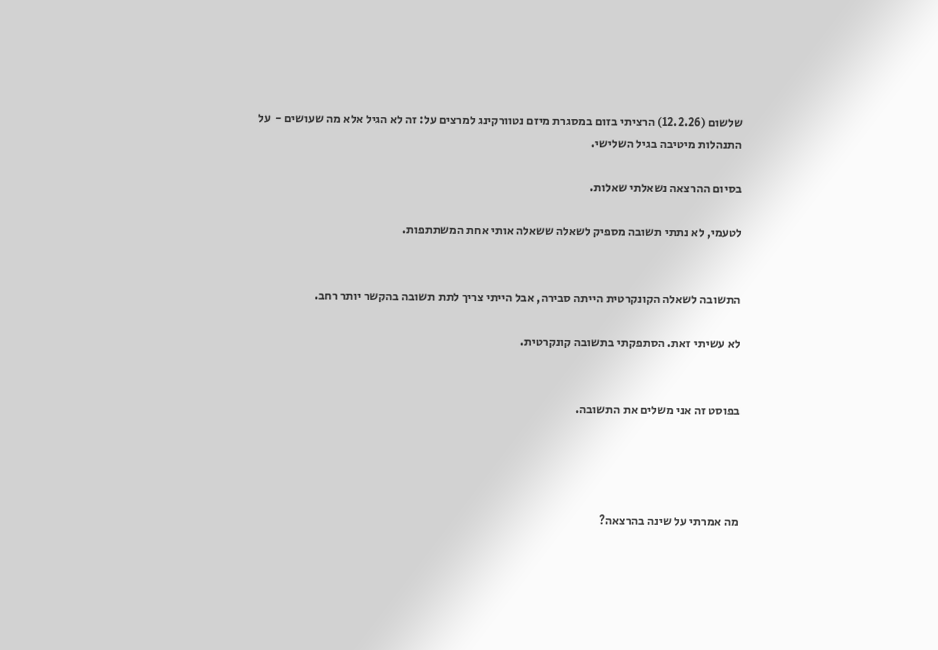שלשום (12.2.26) הרציתי בזום במסגרת מיזם נטוורקינג למרצים על: זה לא הגיל אלא מה שעושים -  על התנהלות מיטיבה בגיל השלישי.

בסיום ההרצאה נשאלתי שאלות.

לטעמי, לא נתתי תשובה מספיק לשאלה ששאלה אותי אחת המשתתפות.


התשובה לשאלה הקונקרטית הייתה סבירה, אבל הייתי צריך לתת תשובה בהקשר יותר רחב.

לא עשיתי זאת. הסתפקתי בתשובה קונקרטית.


בפוסט זה אני משלים את התשובה.




מה אמרתי על שינה בהרצאה?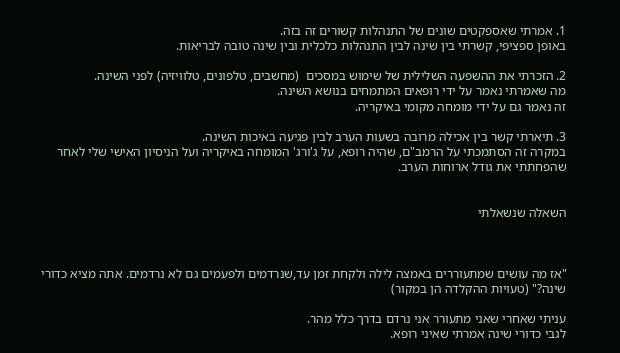1. אמרתי שאספקטים שונים של התנהלות קשורים זה בזה.
באופן ספציפי, קשרתי בין שינה לבין התנהלות כלכלית ובין שינה טובה לבריאות.

2. הזכרתי את ההשפעה השלילית של שימוש במסכים  (מחשבים, טלפונים, טלוויזיה) לפני השינה.
מה שאמרתי נאמר על ידי רופאים המתמחים בנושא השינה.
זה נאמר גם על ידי מומחה מקומי באיקריה.

3. תיארתי קשר בין אכילה מרובה בשעות הערב לבין פגיעה באיכות השינה.
במקרה זה הסתמכתי על הרמב"ם, שהיה רופא, על ג'ורג' המומחה באיקריה ועל הניסיון האישי שלי לאחר שהפחתתי את גודל ארוחות הערב.


השאלה שנשאלתי



"אז מה עושים שמתעוררים באמצה לילה ולקחת זמן עד,שנרדמים ולפעמים גם לא נרדמים. אתה מציא כדורי שינה?" (טעויות ההקלדה הן במקור)

עניתי שאחרי שאני מתעורר אני נרדם בדרך כלל מהר.
לגבי כדורי שינה אמרתי שאיני רופא.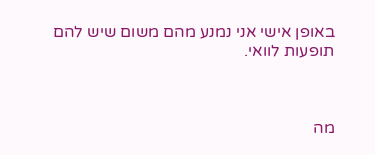באופן אישי אני נמנע מהם משום שיש להם תופעות לוואי.



מה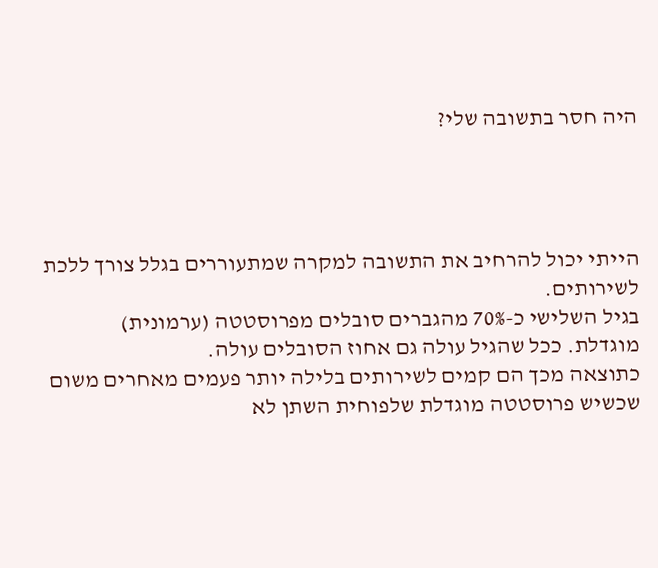היה חסר בתשובה שלי?




הייתי יכול להרחיב את התשובה למקרה שמתעוררים בגלל צורך ללכת לשירותים.
בגיל השלישי כ-70% מהגברים סובלים מפרוסטטה (ערמונית)  מוגדלת. ככל שהגיל עולה גם אחוז הסובלים עולה.
כתוצאה מכך הם קמים לשירותים בלילה יותר פעמים מאחרים משום שכשיש פרוסטטה מוגדלת שלפוחית השתן לא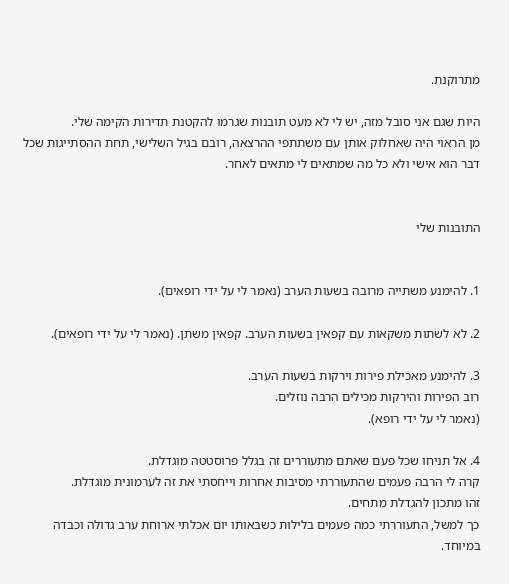מתרוקנת.

היות שגם אני סובל מזה, יש לי לא מעט תובנות שגרמו להקטנת תדירות הקימה שלי.
מן הראוי היה שאחלוק אותן עם משתתפי ההרצאה, רובם בגיל השלישי, תחת ההסתייגות שכל דבר הוא אישי ולא כל מה שמתאים לי מתאים לאחר.


התובנות שלי


1. להימנע משתייה מרובה בשעות הערב (נאמר לי על ידי רופאים).

2. לא לשתות משקאות עם קפאין בשעות הערב. קפאין משתן. (נאמר לי על ידי רופאים).

3. להימנע מאכילת פירות וירקות בשעות הערב.
רוב הפירות והירקות מכילים הרבה נוזלים.
(נאמר לי על ידי רופא).

4. אל תניחו שכל פעם שאתם מתעוררים זה בגלל פרוסטטה מוגדלת.
קרה לי הרבה פעמים שהתעוררתי מסיבות אחרות וייחסתי את זה לערמונית מוגדלת.
זהו מתכון להגדלת מתחים.
כך למשל, התעוררתי כמה פעמים בלילות כשבאותו יום אכלתי ארוחת ערב גדולה וכבדה במיוחד.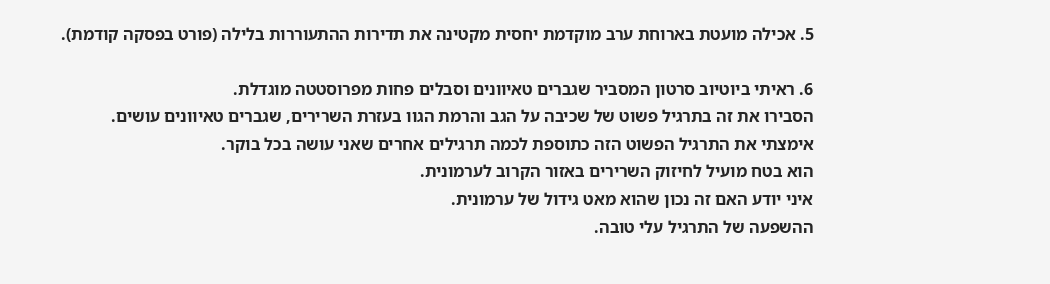5. אכילה מועטת בארוחת ערב מוקדמת יחסית מקטינה את תדירות ההתעוררות בלילה (פורט בפסקה קודמת).

6. ראיתי ביוטיוב סרטון המסביר שגברים טאיוונים וסבלים פחות מפרוסטטה מוגדלת.
הסבירו את זה בתרגיל פשוט של שכיבה על הגב והרמת הגוו בעזרת השרירים, שגברים טאיוונים עושים.
אימצתי את התרגיל הפשוט הזה כתוספת לכמה תרגילים אחרים שאני עושה בכל בוקר.
הוא בטח מועיל לחיזוק השרירים באזור הקרוב לערמונית.
איני יודע האם זה נכון שהוא מאט גידול של ערמונית.
ההשפעה של התרגיל עלי טובה.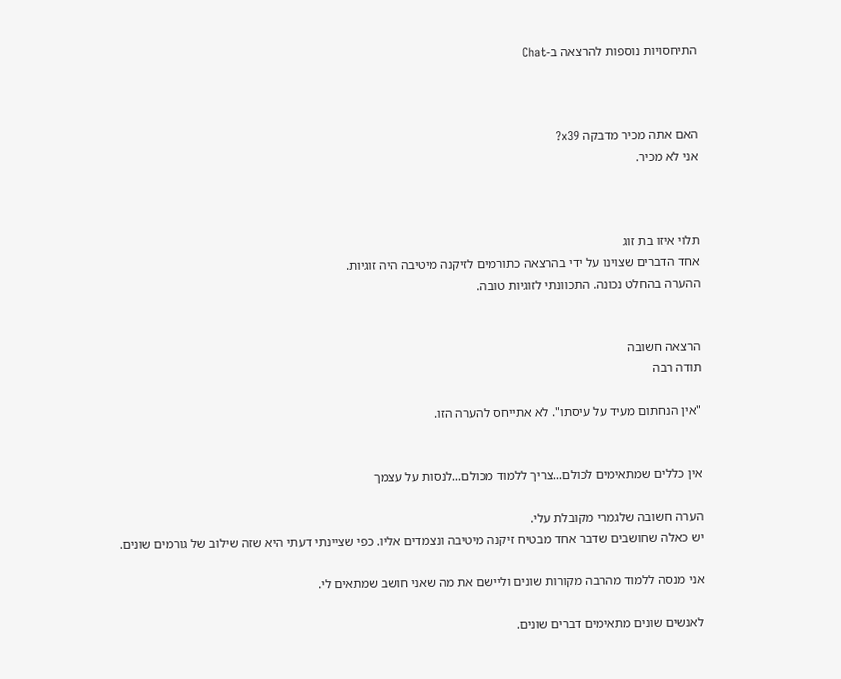התיחסויות נוספות להרצאה ב-Chat



האם אתה מכיר מדבקה x39?
אני לא מכיר.



תלוי איזו בת זוג
אחד הדברים שצוינו על ידי בהרצאה כתורמים לזיקנה מיטיבה היה זוגיות.
ההערה בהחלט נכונה. התכוונתי לזוגיות טובה.


הרצאה חשובה
תודה רבה

"אין הנחתום מעיד על עיסתו". לא אתייחס להערה הזו.


אין כללים שמתאימים לכולם...צריך ללמוד מכולם...לנסות על עצמך

הערה חשובה שלגמרי מקובלת עלי.
יש כאלה שחושבים שדבר אחד מבטיח זיקנה מיטיבה ונצמדים אליו. כפי שציינתי דעתי היא שזה שילוב של גורמים שונים.

אני מנסה ללמוד מהרבה מקורות שונים וליישם את מה שאני חושב שמתאים לי.

לאנשים שונים מתאימים דברים שונים.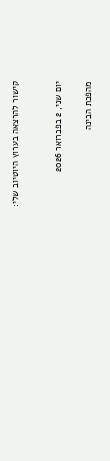קישור להרצאה בערוץ היוטיוב שלי:


יום שני, 2 בפברואר 2026

מהפכת הבינה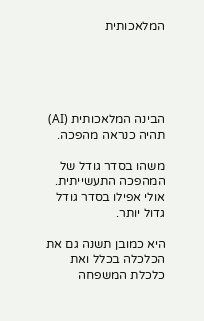המלאכותית





הבינה המלאכותית (AI) תהיה כנראה מהפכה.

משהו בסדר גודל של המהפכה התעשייתית. אולי אפילו בסדר גודל גדול יותר.

היא כמובן תשנה גם את הכלכלה בכלל ואת כלכלת המשפחה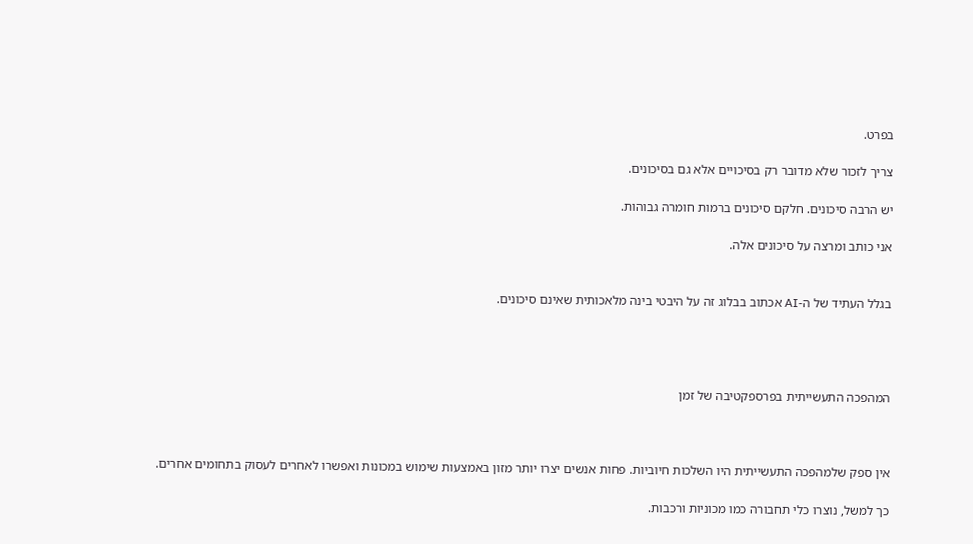בפרט.

צריך לזכור שלא מדובר רק בסיכויים אלא גם בסיכונים.

יש הרבה סיכונים. חלקם סיכונים ברמות חומרה גבוהות.

אני כותב ומרצה על סיכונים אלה.


בגלל העתיד של ה-AI אכתוב בבלוג זה על היבטי בינה מלאכותית שאינם סיכונים.




המהפכה התעשייתית בפרספקטיבה של זמן



אין ספק שלמהפכה התעשייתית היו השלכות חיוביות. פחות אנשים יצרו יותר מזון באמצעות שימוש במכונות ואפשרו לאחרים לעסוק בתחומים אחרים.

כך למשל, נוצרו כלי תחבורה כמו מכוניות ורכבות.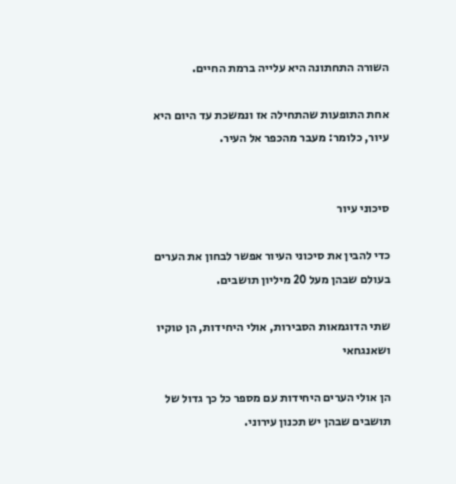השורה התחתונה היא עלייה ברמת החיים.

אחת התופעות שהתחילה אז ונמשכת עד היום היא עיור, כלומר: מעבר מהכפר אל העיר.


סיכוני עיור

כדי להבין את סיכוני העיור אפשר לבחון את הערים בעולם שבהן מעל 20 מיליון תושבים.

שתי הדוגמאות הסבירות, אולי היחידות, הן טוקיו ושאנגחאי

הן אולי הערים היחידות עם מספר כל כך גדול של תושבים שבהן יש תכנון עירוני.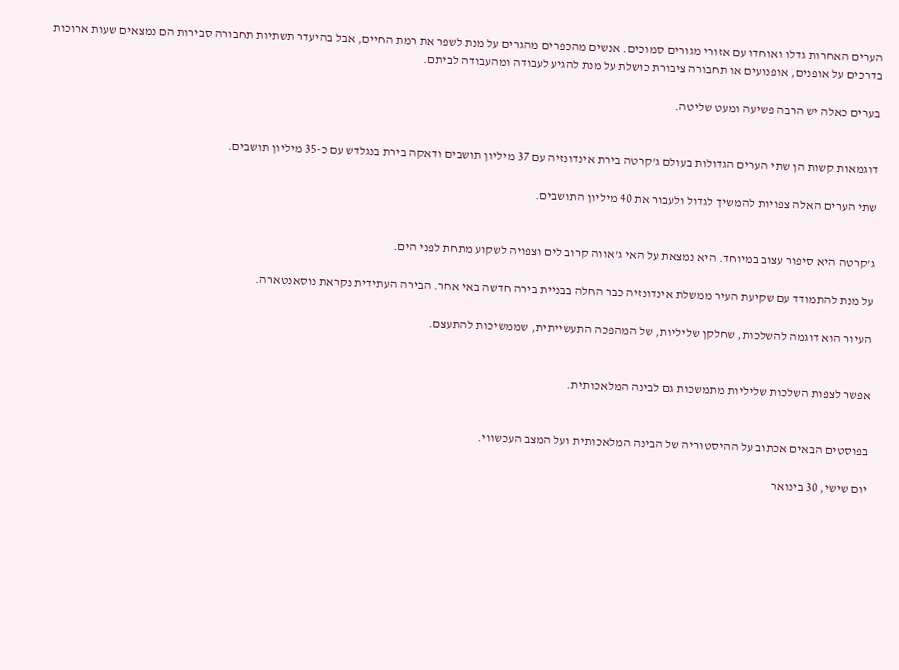הערים האחרות גדלו ואוחדו עם אזורי מגורים סמוכים. אנשים מהכפרים מהגרים על מנת לשפר את רמת החיים, אבל בהיעדר תשתיות תחבורה סבירות הם נמצאים שעות ארוכות בדרכים על אופנים, אופנועים או תחבורה ציבורת כושלת על מנת להגיע לעבודה ומהעבודה לביתם.

בערים כאלה יש הרבה פשיעה ומעט שליטה.


דוגמאות קשות הן שתי הערים הגדולות בעולם ג'קרטה בירת אינדונזיה עם 37 מיליון תושבים ודאקה בירת בנגלדש עם כ-35 מיליון תושבים.

שתי הערים האלה צפויות להמשיך לגדול ולעבור את 40 מיליון התושבים.


ג'קרטה היא סיפור עצוב במיוחד. היא נמצאת על האי ג'אווה קרוב לים וצפויה לשקוע מתחת לפני הים.

על מנת להתמודד עם שקיעת העיר ממשלת אינדונזיה כבר החלה בבניית בירה חדשה באי אחר. הבירה העתידית נקראת נוסאנטארה.

העיור הוא דוגמה להשלכות, שחלקן שליליות, של המהפכה התעשייתית, שממשיכות להתעצם.


אפשר לצפות השלכות שליליות מתמשכות גם לבינה המלאכותית.


בפוסטים הבאים אכתוב על ההיסטוריה של הבינה המלאכותית ועל המצב העכשווי.

יום שישי, 30 בינואר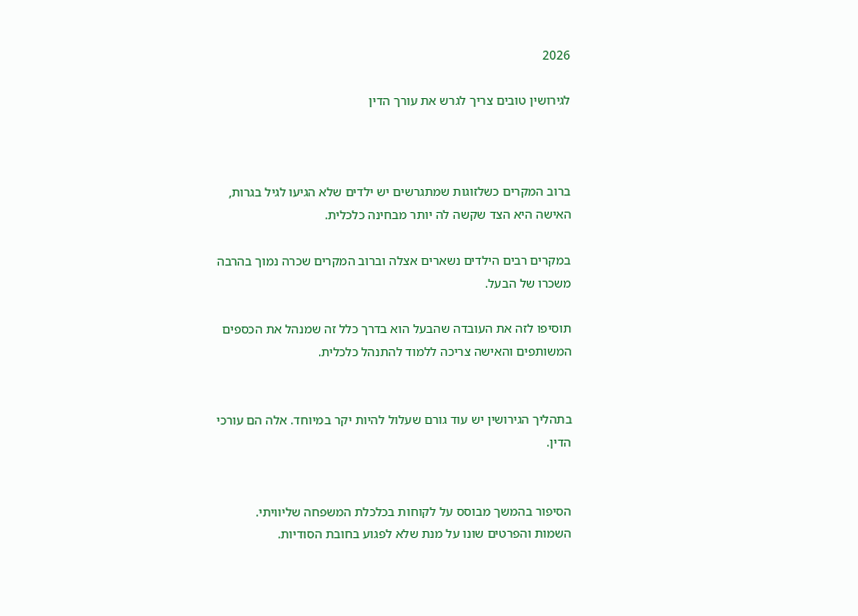2026

לגירושין טובים צריך לגרש את עורך הדין



ברוב המקרים כשלזוגות שמתגרשים יש ילדים שלא הגיעו לגיל בגרות, האישה היא הצד שקשה לה יותר מבחינה כלכלית.

במקרים רבים הילדים נשארים אצלה וברוב המקרים שכרה נמוך בהרבה משכרו של הבעל.

תוסיפו לזה את העובדה שהבעל הוא בדרך כלל זה שמנהל את הכספים המשותפים והאישה צריכה ללמוד להתנהל כלכלית.


בתהליך הגירושין יש עוד גורם שעלול להיות יקר במיוחד. אלה הם עורכי הדין.


הסיפור בהמשך מבוסס על לקוחות בכלכלת המשפחה שליוויתי.
השמות והפרטים שונו על מנת שלא לפגוע בחובת הסודיות.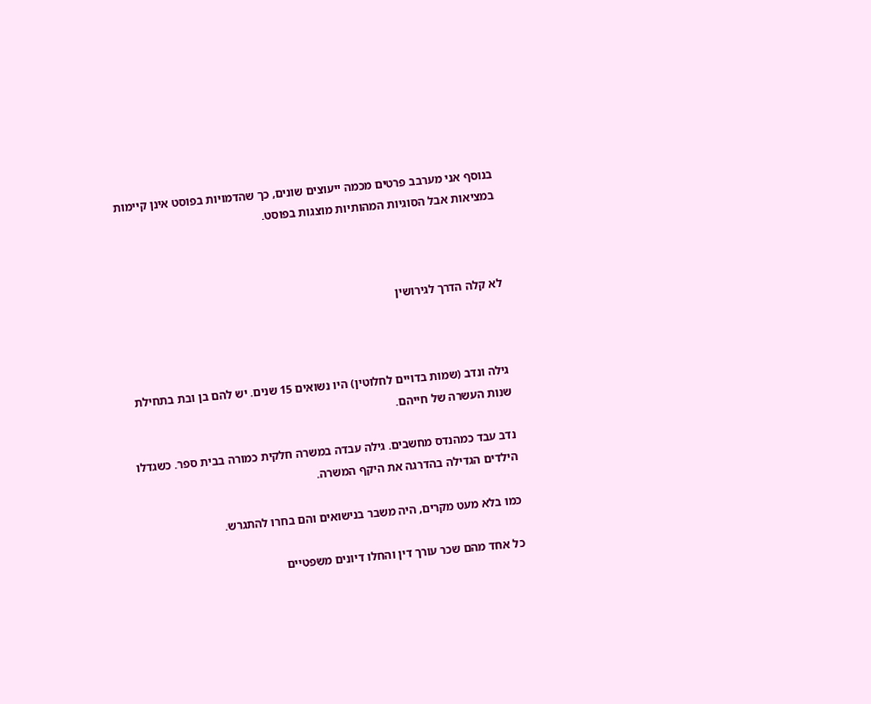בנוסף אני מערבב פרטים מכמה ייעוצים שונים, כך שהדמויות בפוסט אינן קיימות במציאות אבל הסוגיות המהותיות מוצגות בפוסט.



לא קלה הדרך לגירושין



גילה ונדב (שמות בדויים לחלוטין) היו נשואים 15 שנים. יש להם בן ובת בתחילת שנות העשרה של חייהם.

נדב עבד כמהנדס מחשבים. גילה עבדה במשרה חלקית כמורה בבית ספר. כשגדלו הילדים הגדילה בהדרגה את היקף המשרה.

כמו בלא מעט מקרים, היה משבר בנישואים והם בחרו להתגרש.

כל אחד מהם שכר עורך דין והחלו דיונים משפטיים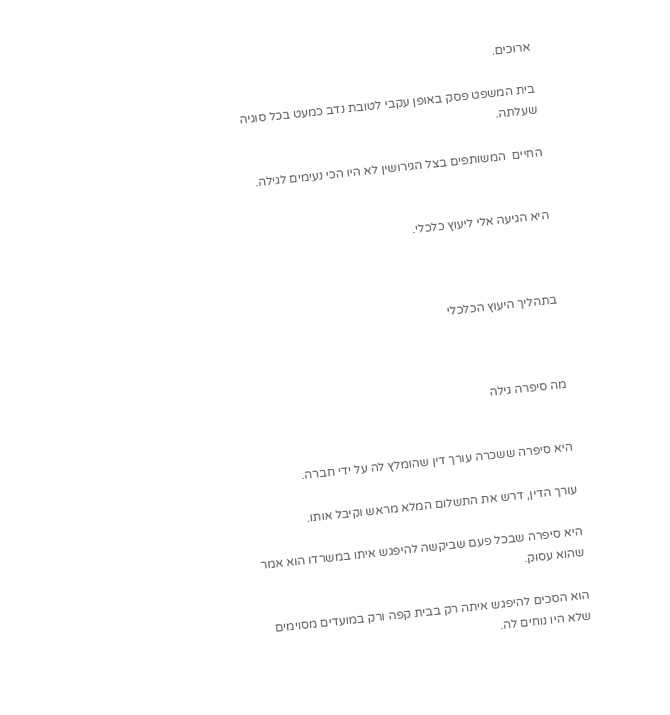ארוכים.

בית המשפט פסק באופן עקבי לטובת נדב כמעט בכל סוגיה שעלתה.

החיים  המשותפים בצל הגירושין לא היו הכי נעימים לגילה.


היא הגיעה אלי ליעוץ כלכלי.



בתהליך היעוץ הכלכלי



מה סיפרה גילה


היא סיפרה ששכרה עורך דין שהומלץ לה על ידי חברה.

עורך הדין, דרש את התשלום המלא מראש וקיבל אותו.

היא סיפרה שבכל פעם שביקשה להיפגש איתו במשרדו הוא אמר שהוא עסוק.

הוא הסכים להיפגש איתה רק בבית קפה ורק במועדים מסוימים שלא היו נוחים לה.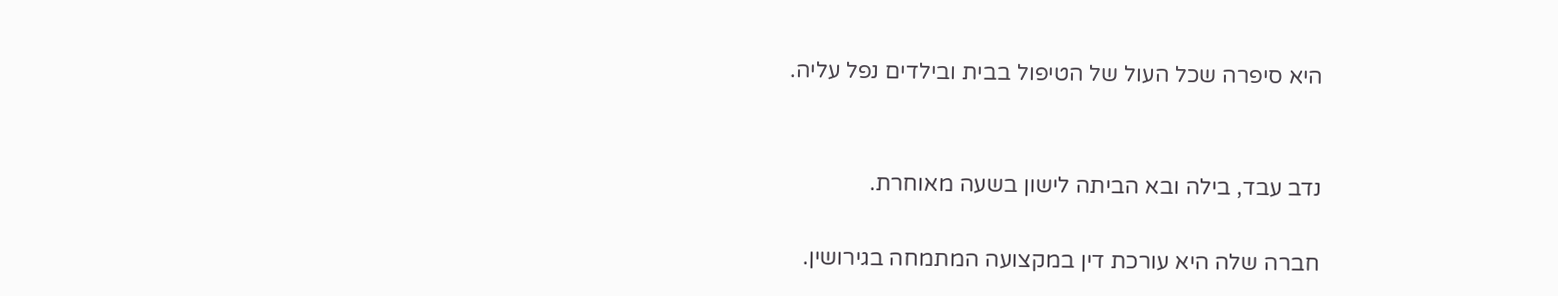היא סיפרה שכל העול של הטיפול בבית ובילדים נפל עליה.


נדב עבד, בילה ובא הביתה לישון בשעה מאוחרת.

חברה שלה היא עורכת דין במקצועה המתמחה בגירושין.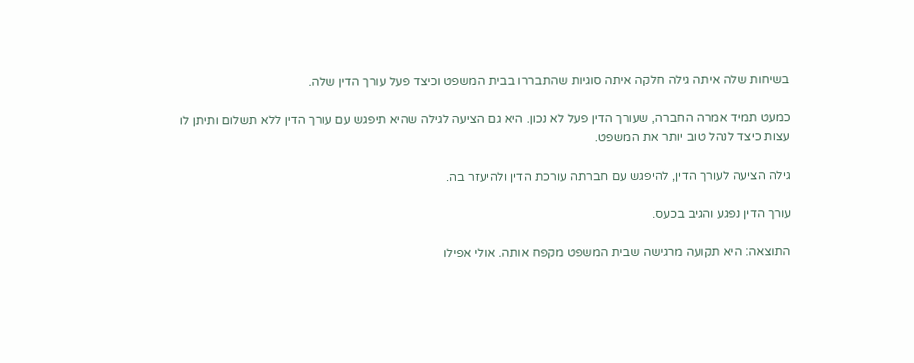בשיחות שלה איתה גילה חלקה איתה סוגיות שהתבררו בבית המשפט וכיצד פעל עורך הדין שלה.

כמעט תמיד אמרה החברה, שעורך הדין פעל לא נכון. היא גם הציעה לגילה שהיא תיפגש עם עורך הדין ללא תשלום ותיתן לו עצות כיצד לנהל טוב יותר את המשפט.

גילה הציעה לעורך הדין, להיפגש עם חברתה עורכת הדין ולהיעזר בה.

עורך הדין נפגע והגיב בכעס.

התוצאה: היא תקועה מרגישה שבית המשפט מקפח אותה. אולי אפילו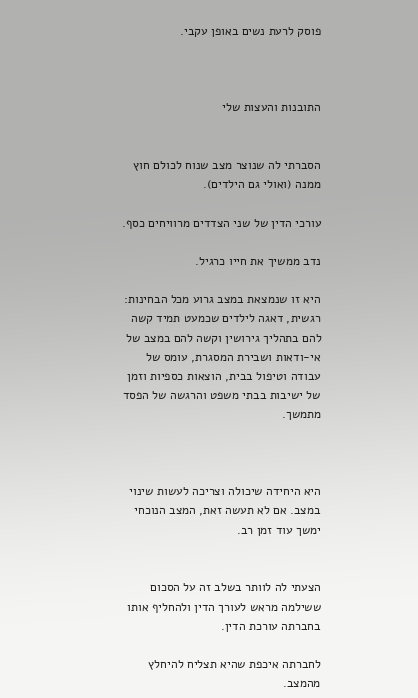פוסק לרעת נשים באופן עקבי.



התובנות והעצות שלי


הסברתי לה שנוצר מצב שנוח לכולם חוץ ממנה (ואולי גם הילדים).

עורכי הדין של שני הצדדים מרוויחים כסף.

נדב ממשיך את חייו כרגיל.

היא זו שנמצאת במצב גרוע מכל הבחינות: רגשית, דאגה לילדים שכמעט תמיד קשה להם בתהליך גירושין וקשה להם במצב של אי-ודאות ושבירת המסגרת, עומס של עבודה וטיפול בבית, הוצאות כספיות וזמן של ישיבות בבתי משפט והרגשה של הפסד מתמשך.



היא היחידה שיכולה וצריכה לעשות שינוי במצב. אם לא תעשה זאת, המצב הנוכחי ימשך עוד זמן רב.


הצעתי לה לוותר בשלב זה על הסכום ששילמה מראש לעורך הדין ולהחליף אותו בחברתה עורכת הדין.

לחברתה איכפת שהיא תצליח להיחלץ מהמצב.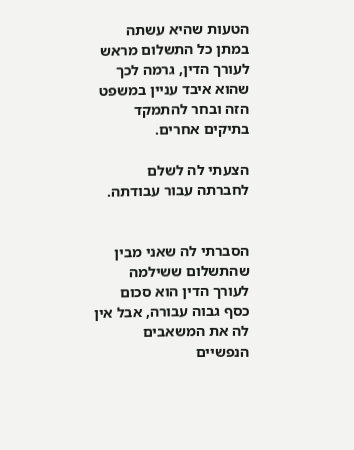הטעות שהיא עשתה במתן כל התשלום מראש לעורך הדין, גרמה לכך שהוא איבד עניין במשפט הזה ובחר להתמקד בתיקים אחרים.

הצעתי לה לשלם לחברתה עבור עבודתה.


הסברתי לה שאני מבין שהתשלום ששילמה לעורך הדין הוא סכום כסף גבוה עבורה, אבל אין לה את המשאבים הנפשיים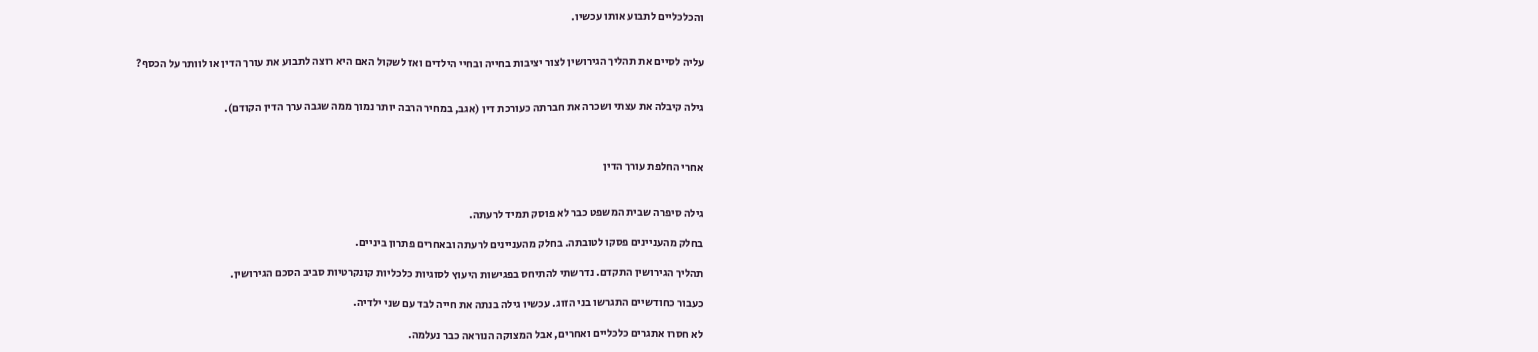והכלכליים לתבוע אותו עכשיו.


עליה לסיים את תהליך הגירושין לצור יציבות בחייה ובחיי הילדים ואז לשקול האם היא רוצה לתבוע את עורך הדין או לוותר על הכסף?


גילה קיבלה את עצתי ושכרה את חברתה כעורכת דין (אגב, במחיר הרבה יותר נמוך ממה שגבה ערך הדין הקודם).



אחרי החלפת עורך הדין


גילה סיפרה שבית המשפט כבר לא פוסק תמיד לרעתה.

בחלק מהעניינים פסקו לטובתה. בחלק מהעניינים לרעתה ובאחרים פתרון ביניים.

תהליך הגירושין התקדם. נדרשתי להתיחס בפגישות היעוץ לסוגיות כלכליות קונקרטיות סביב הסכם הגירושין.

כעבור כחודשיים התגרשו בני הזוג. עכשיו גילה בנתה את חייה לבד עם שני ילדיה.

לא חסרו אתגרים כלכליים ואחרים, אבל המצוקה הנוראה כבר נעלמה.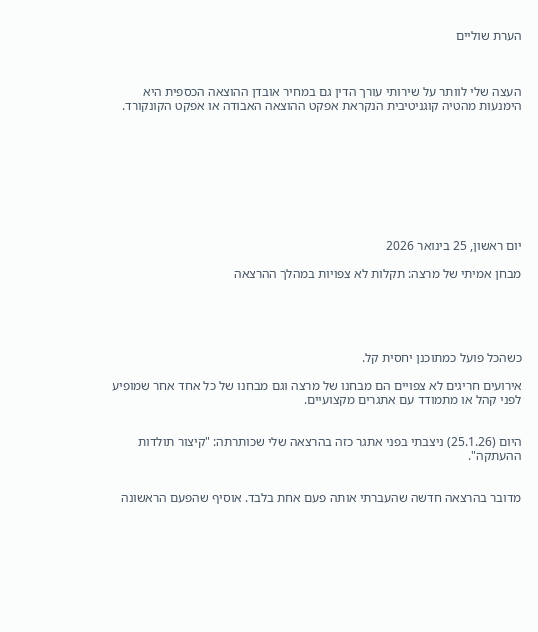הערת שוליים



העצה שלי לוותר על שירותי עורך הדין גם במחיר אובדן ההוצאה הכספית היא הימנעות מהטיה קוגניטיבית הנקראת אפקט ההוצאה האבודה או אפקט הקונקורד.









יום ראשון, 25 בינואר 2026

מבחן אמיתי של מרצה: תקלות לא צפויות במהלך ההרצאה





כשהכל פועל כמתוכנן יחסית קל.

אירועים חריגים לא צפויים הם מבחנו של מרצה וגם מבחנו של כל אחד אחר שמופיע לפני קהל או מתמודד עם אתגרים מקצועיים.


היום (25.1.26) ניצבתי בפני אתגר כזה בהרצאה שלי שכותרתה: "קיצור תולדות ההעתקה".


מדובר בהרצאה חדשה שהעברתי אותה פעם אחת בלבד. אוסיף שהפעם הראשונה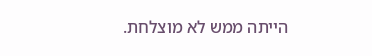הייתה ממש לא מוצלחת.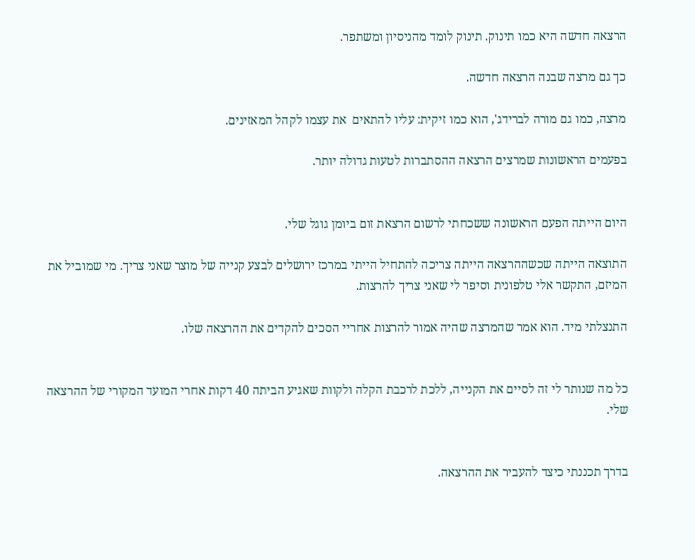הרצאה חדשה היא כמו תינוק. תינוק לומד מהניסיון ומשתפר.

כך גם מרצה שבנה הרצאה חדשה.

מרצה, כמו גם מורה לברידג', הוא כמו זיקית: עליו להתאים  את עצמו לקהל המאזינים.

בפעמים הראשונות שמרצים הרצאה ההסתברות לטעות גדולה יותר.


היום הייתה הפעם הראשונה ששכחתי לרשום הרצאת זום ביומן גוגל שלי.

התוצאה הייתה שכשההרצאה הייתה צריכה להתחיל הייתי במרכז ירושלים לבצע קנייה של מוצר שאני צריך. מי שמוביל את המיזם, התקשר אלי טלפונית וסיפר לי שאני צריך להרצות.

התנצלתי מיד. הוא אמר שהמרצה שהיה אמור להרצות אחריי הסכים להקדים את ההרצאה שלו.


כל מה שנותר לי זה לסיים את הקנייה, ללכת לרכבת הקלה ולקוות שאגיע הביתה 40 דקות אחרי המועד המקורי של ההרצאה שלי.


בדרך תכננתי כיצד להעביר את ההרצאה.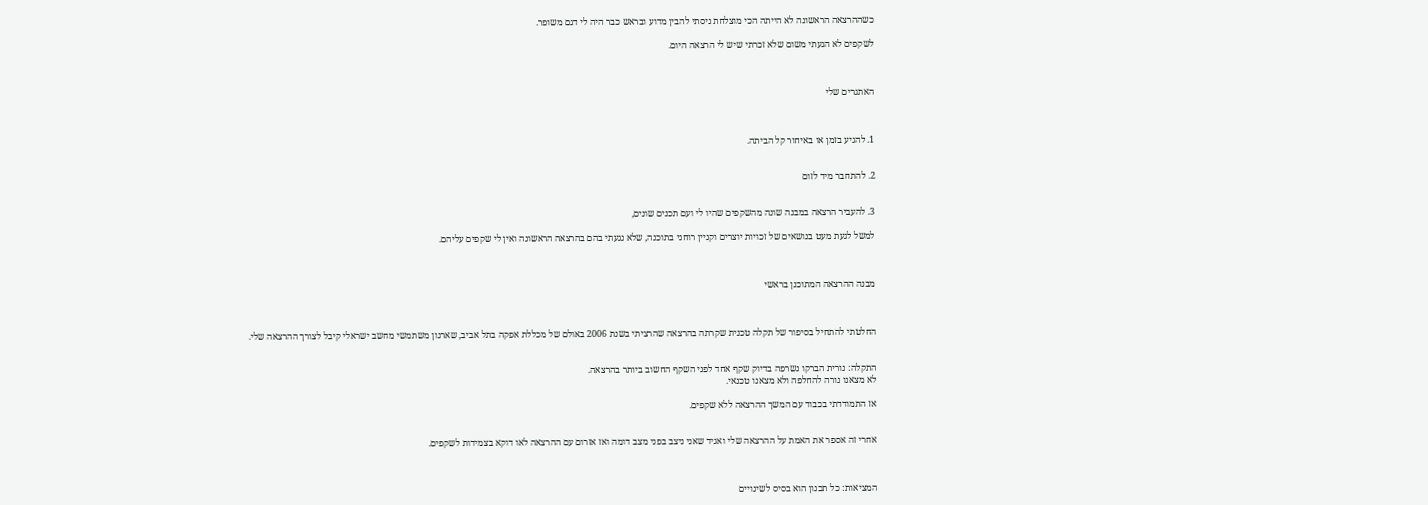כשההרצאה הראשונה לא הייתה הכי מוצלחת ניסתי להבין מדוע ובראש כבר היה לי דגם משופר.

לשקפים לא הגעתי משום שלא זכרתי שיש לי הרצאה היום.



האתגרים שלי



1. להגיע בזמן או באיחור קל הביתה.


2. להתחבר מיד לזום


3. להעביר הרצאה במבנה שונה מהשקפים שהיו לי ועם תכנים שונים,

למשל לגעת מעט בנושאים של זכויות יוצרים וקניין רוחני בתוכנה, שלא נגעתי בהם בהרצאה הראשונה ואין לי שקפים עליהם.



מבנה ההרצאה המתוכנן בראשי



החלטתי להתחיל בסיפור של תקלה טכנית שקרתה בהרצאה שהרציתי בשנת 2006 באולם של מכללת אפקה בתל אביב, שארגון משתמשי מחשב ישראלי קיבל לצורך ההרצאה שלי.


התקלה: נורית הברקו נשרפה בדיוק שקף אחד לפני השקף החשוב ביותר בהרצאה.
לא מצאנו נורה להחלפה ולא מצאנו טכנאי.

אז התמודדתי בכבוד עם המשך ההרצאה ללא שקפים.


אחרי זה אספר את האמת על ההרצאה שלי ואגיד שאני ניצב בפני מצב דומה ואז אזרום עם ההרצאה לאו דוקא בצמידות לשקפים.



המציאות: כל תכנון הוא בסיס לשינויים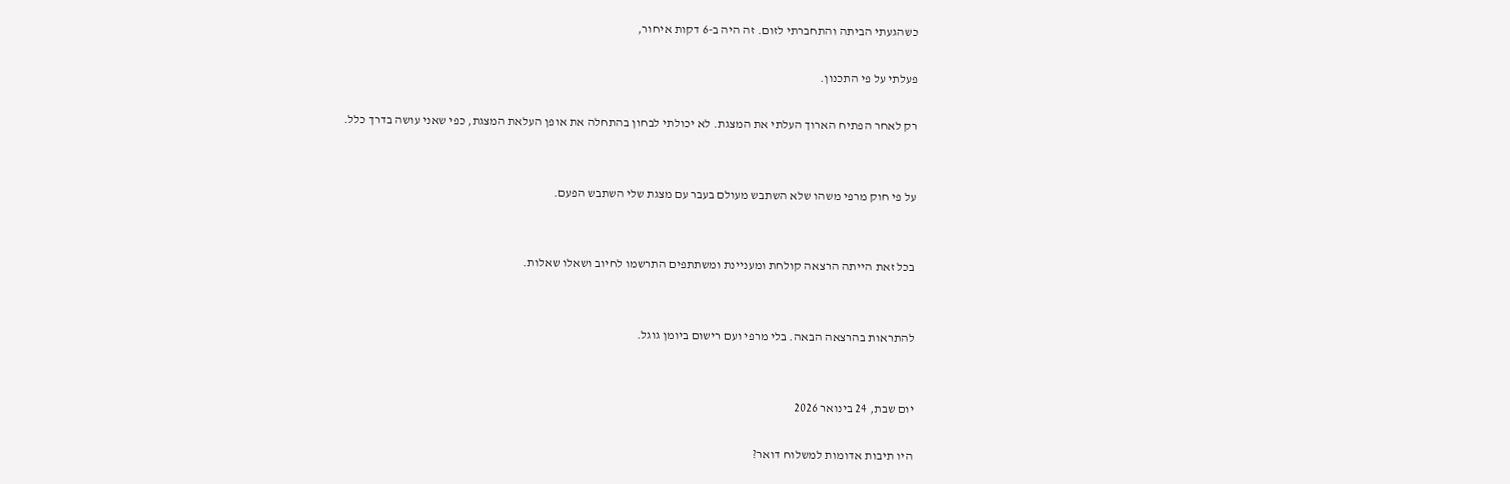כשהגעתי הביתה והתחברתי לזום. זה היה ב-6 דקות איחור,

פעלתי על פי התכנון.

רק לאחר הפתיח הארוך העלתי את המצגת. לא יכולתי לבחון בהתחלה את אופן העלאת המצגת, כפי שאני עושה בדרך כלל.


על פי חוק מרפי משהו שלא השתבש מעולם בעבר עם מצגת שלי השתבש הפעם.


בכל זאת הייתה הרצאה קולחת ומעניינת ומשתתפים התרשמו לחיוב ושאלו שאלות.


להתראות בהרצאה הבאה. בלי מרפי ועם רישום ביומן גוגל.


יום שבת, 24 בינואר 2026

היו תיבות אדומות למשלוח דואר?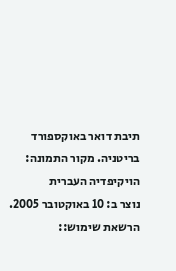תיבת דואר באוקספורד בריטניה. מקור התמונה: הויקיפדיה העברית
נוצר ב: 10 באוקטובר 2005.
הרשאת שימוש::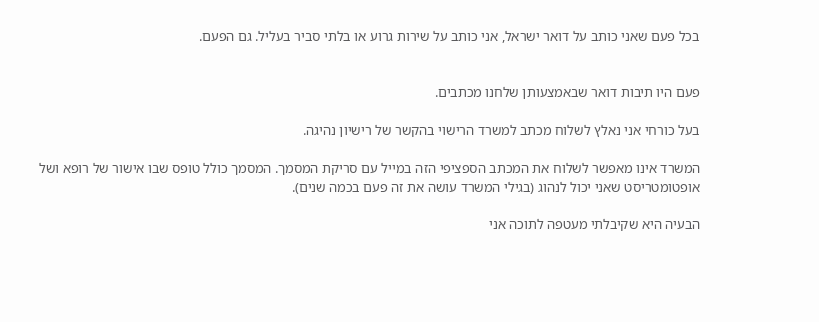בכל פעם שאני כותב על דואר ישראל, אני כותב על שירות גרוע או בלתי סביר בעליל. גם הפעם.


פעם היו תיבות דואר שבאמצעותן שלחנו מכתבים.

בעל כורחי אני נאלץ לשלוח מכתב למשרד הרישוי בהקשר של רישיון נהיגה.

המשרד אינו מאפשר לשלוח את המכתב הספציפי הזה במייל עם סריקת המסמך. המסמך כולל טופס שבו אישור של רופא ושל אופטומטריסט שאני יכול לנהוג (בגילי המשרד עושה את זה פעם בכמה שנים).

הבעיה היא שקיבלתי מעטפה לתוכה אני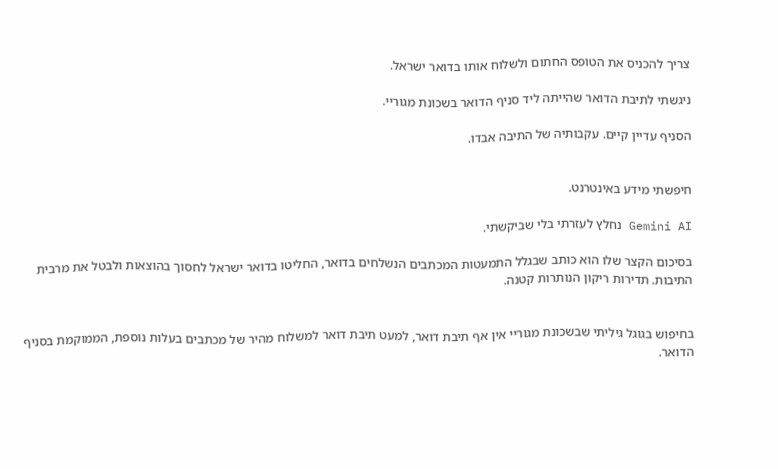צריך להכניס את הטופס החתום ולשלוח אותו בדואר ישראל.

ניגשתי לתיבת הדואר שהייתה ליד סניף הדואר בשכונת מגוריי.

הסניף עדיין קיים. עקבותיה של התיבה אבדו.


חיפשתי מידע באינטרנט.

Gemini AI נחלץ לעזרתי בלי שביקשתי.

בסיכום הקצר שלו הוא כותב שבגלל התמעטות המכתבים הנשלחים בדואר, החליטו בדואר ישראל לחסוך בהוצאות ולבטל את מרבית התיבות. תדירות ריקון הנותרות קטנה.


בחיפוש בגוגל גיליתי שבשכונת מגוריי אין אף תיבת דואר, למעט תיבת דואר למשלוח מהיר של מכתבים בעלות נוספת, הממוקמת בסניף הדואר.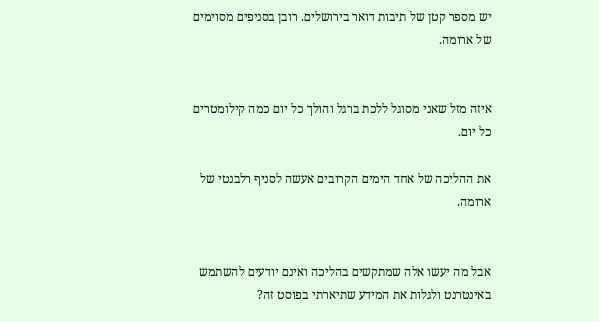יש מספר קטן של תיבות דואר בירושלים. רובן בסניפים מסוימים של ארומה.


איזה מזל שאני מסוגל ללכת ברגל והולך כל יום כמה קילומטרים כל יום.

את ההליכה של אחד הימים הקרובים אעשה לסניף רלבנטי של ארומה.


אבל מה יעשו אלה שמתקשים בהליכה ואינם יודעים להשתמש באינטרנט ולגלות את המידע שתיארתי בפוסט זה?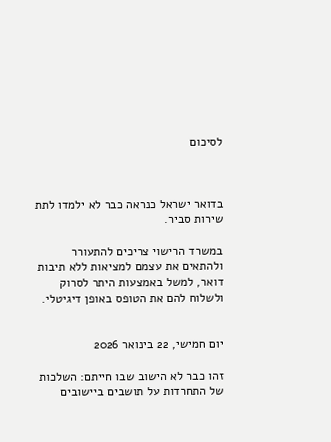לסיכום



בדואר ישראל כנראה כבר לא ילמדו לתת שירות סביר.

במשרד הרישוי צריכים להתעורר ולהתאים את עצמם למציאות ללא תיבות דואר, למשל באמצעות היתר לסרוק ולשלוח להם את הטופס באופן דיגיטלי.


יום חמישי, 22 בינואר 2026

זהו כבר לא הישוב שבו חייתם: השלכות של התחרדות על תושבים ביישובים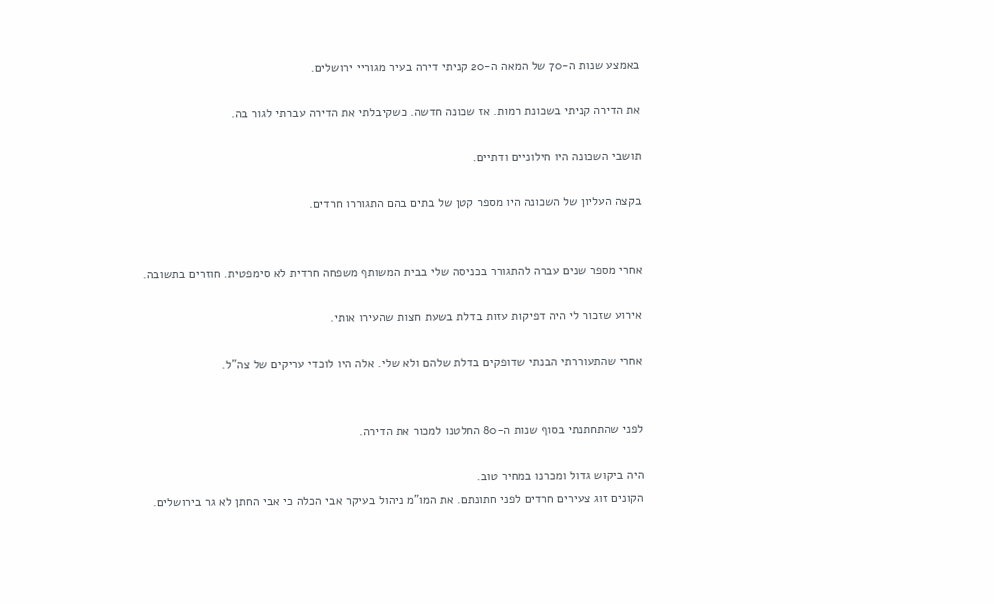באמצע שנות ה-70 של המאה ה-20 קניתי דירה בעיר מגוריי ירושלים.

את הדירה קניתי בשכונת רמות. אז שכונה חדשה. כשקיבלתי את הדירה עברתי לגור בה.

תושבי השכונה היו חילוניים ודתיים.

בקצה העליון של השכונה היו מספר קטן של בתים בהם התגוררו חרדים.


אחרי מספר שנים עברה להתגורר בכניסה שלי בבית המשותף משפחה חרדית לא סימפטית. חוזרים בתשובה.

אירוע שזכור לי היה דפיקות עזות בדלת בשעת חצות שהעירו אותי.

אחרי שהתעוררתי הבנתי שדופקים בדלת שלהם ולא שלי. אלה היו לוכדי עריקים של צה"ל.


לפני שהתחתנתי בסוף שנות ה-80 החלטנו למכור את הדירה.

היה ביקוש גדול ומכרנו במחיר טוב.
הקונים זוג צעירים חרדים לפני חתונתם. את המו"מ ניהול בעיקר אבי הכלה כי אבי החתן לא גר בירושלים.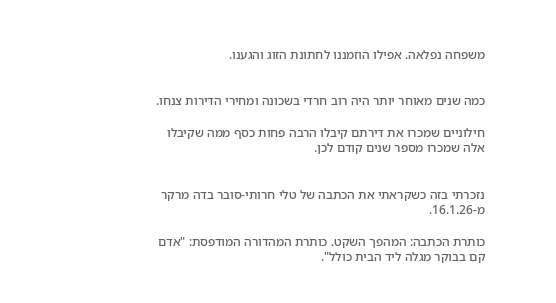משפחה נפלאה. אפילו הוזמננו לחתונת הזוג והגענו.


כמה שנים מאוחר יותר היה רוב חרדי בשכונה ומחירי הדירות צנחו.

חילוניים שמכרו את דירתם קיבלו הרבה פחות כסף ממה שקיבלו אלה שמכרו מספר שנים קודם לכן.


נזכרתי בזה כשקראתי את הכתבה של טלי חרותי-סובר בדה מרקר מ-16.1.26.

כותרת הכתבה: המהפך השקט. כותרת המהדורה המודפסת: "אדם קם בבוקר מגלה ליד הבית כולל".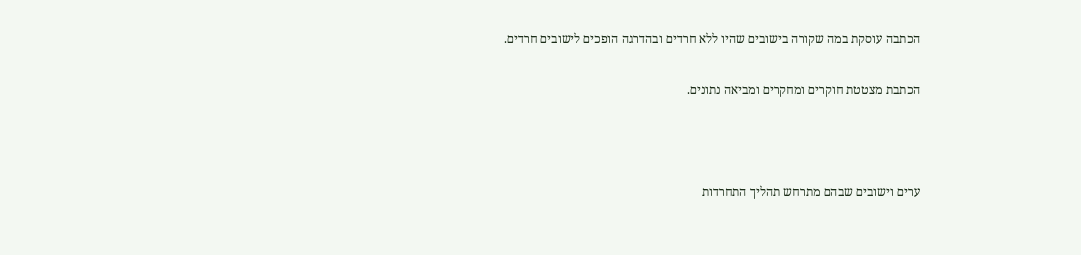הכתבה עוסקת במה שקורה בישובים שהיו ללא חרדים ובהדרגה הופכים לישובים חרדים.

הכתבת מצטטת חוקרים ומחקרים ומביאה נתונים.



ערים וישובים שבהם מתרחש תהליך התחרדות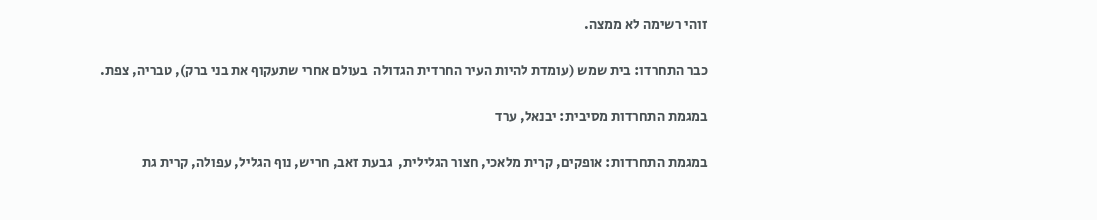זוהי רשימה לא ממצה.

כבר התחרדו: בית שמש (עומדת להיות העיר החרדית הגדולה  בעולם אחרי שתעקוף את בני ברק), טבריה, צפת.

במגמת התחרדות מסיבית: יבנאל, ערד

במגמת התחרדות: אופקים, קרית מלאכי, חצור הגלילית,  גבעת זאב, חריש, נוף הגליל, עפולה, קרית גת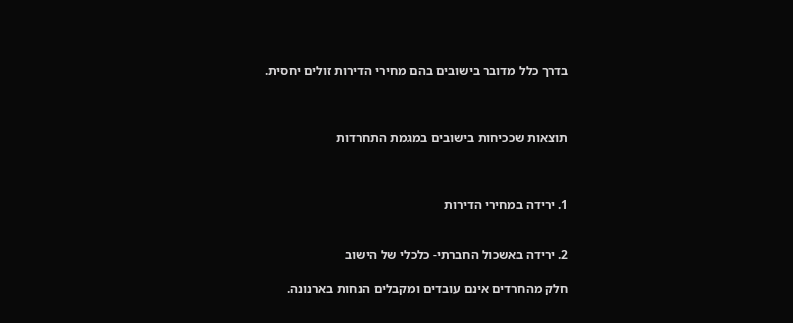בדרך כלל מדובר בישובים בהם מחירי הדירות זולים יחסית.



תוצאות שככיחות בישובים במגמת התחרדות



1. ירידה במחירי הדירות


2. ירידה באשכול החברתי- כלכלי של הישוב

חלק מהחרדים אינם עובדים ומקבלים הנחות בארנונה.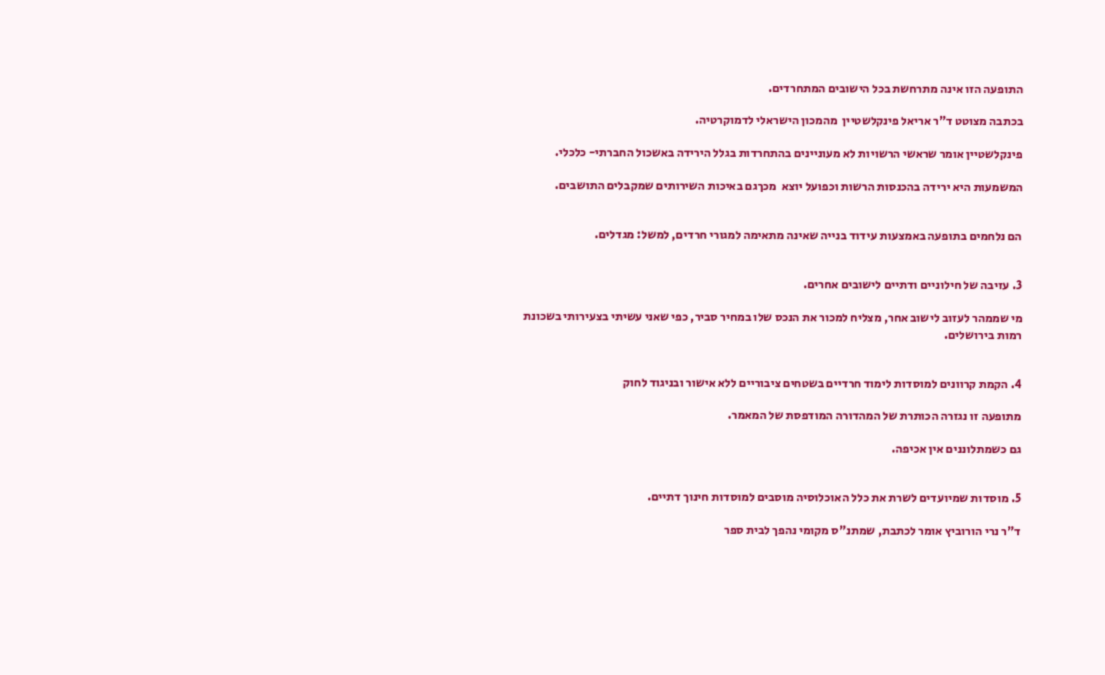התופעה הזו אינה מתרחשת בכל הישובים המתחרדים.

בכתבה מצוטט ד"ר אריאל פינקלשטיין  מהמכון הישראלי לדמוקרטיה.

פינקלשטיין אומר שראשי הרשויות לא מעוניינים בהתחרדות בגלל הירידה באשכול החברתי- כלכלי.

המשמעות היא ירידה בהכנסות הרשות וכפועל יוצא  מכךגם באיכות השירותים שמקבלים התושבים.


הם נלחמים בתופעה באמצעות עידוד בנייה שאינה מתאימה למגורי חרדים, למשל: מגדלים.


3. עזיבה של חילוניים ודתיים לישובים אחרים.

מי שממהר לעזוב לישוב אחר, מצליח למכור את הנכס שלו במחיר סביר, כפי שאני עשיתי בצעירותי בשכונת רמות בירושלים.


4. הקמת קרוונים למוסדות לימוד חרדיים בשטחים ציבוריים ללא אישור ובניגוד לחוק

מתופעה זו נגזרה הכותרת של המהדורה המודפסת של המאמר.

גם כשמתלוננים אין אכיפה.


5. מוסדות שמיועדים לשרת את כלל האוכלוסיה מוסבים למוסדות חינוך דתיים.

ד"ר נרי הורוביץ אומר לכתבת, שמתנ"ס מקומי נהפך לבית ספר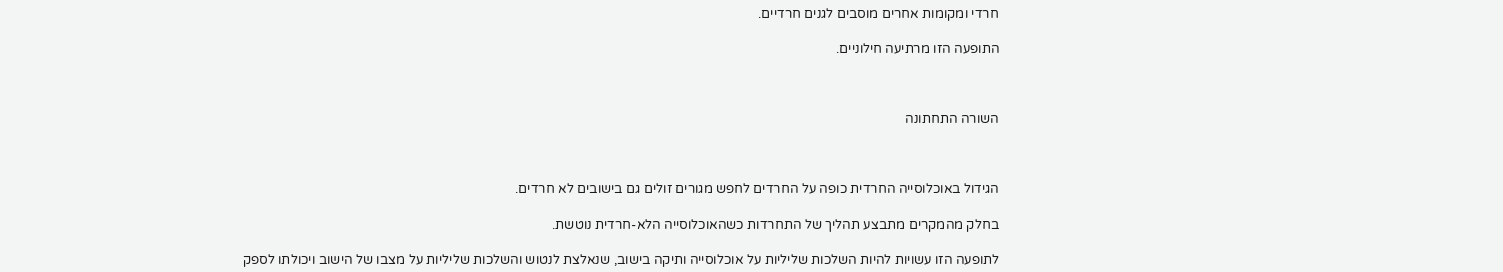חרדי ומקומות אחרים מוסבים לגנים חרדיים.

התופעה הזו מרתיעה חילוניים.



השורה התחתונה



הגידול באוכלוסייה החרדית כופה על החרדים לחפש מגורים זולים גם בישובים לא חרדים.

בחלק מהמקרים מתבצע תהליך של התחרדות כשהאוכלוסייה הלא-חרדית נוטשת.

לתופעה הזו עשויות להיות השלכות שליליות על אוכלוסייה ותיקה בישוב, שנאלצת לנטוש והשלכות שליליות על מצבו של הישוב ויכולתו לספק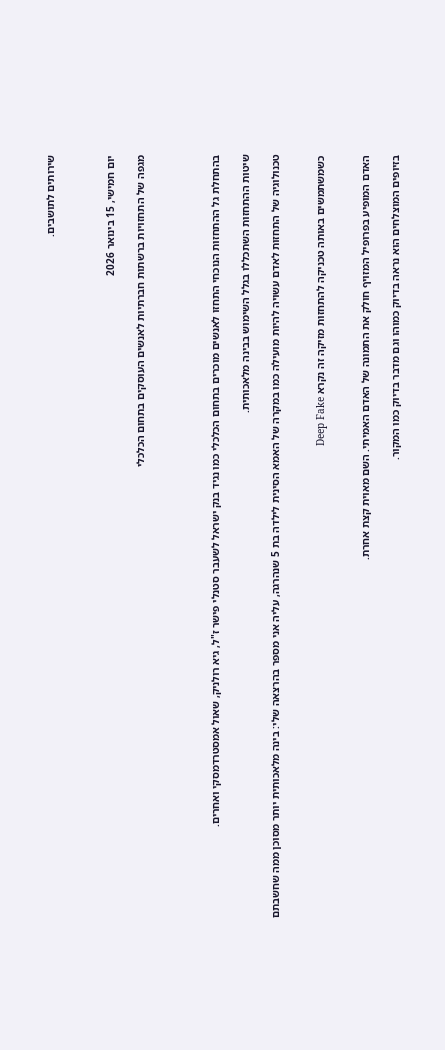שירותים לתושבים.



יום חמישי, 15 בינואר 2026

מגפה של התחזויות ברשתות חברתיות לאנשים העוסקים בתחום הכלכלי




בהתחלת גל ההתחזות הנוכחי התחזו לאנשים מוכרים בתחום הכלכלי כמו נגיד בנק ישראל לשעבר סטנלי פישר ז"ל, גיא רולניק, שאול אמסטרדמסקי ואחרים.

שיטות ההתחזות השתכללו בגלל השימוש בבינה מלאכותית.

טכנולוגיה של התחזות לאדם עשויה להיות מועילה כמו במקרה של האמא הסינית לילדה בת 5 שנהרגה, עליה אני מספר בהרצאה שלי: בינה מלאכותית יותר מסוכן ממה שחשבתם


כשמשתמשים באותה טכניקה להתחזות מזיקה זה נקרא Deep Fake


האדם המופיע בפרופיל המזויף חולק את התמונה של האדם האמיתי. השם מאוית קצת אחרת.

בזיופים המוצלחים הוא נראה בדיוק כמוהו וגם מדבר בדיוק כמו המקור.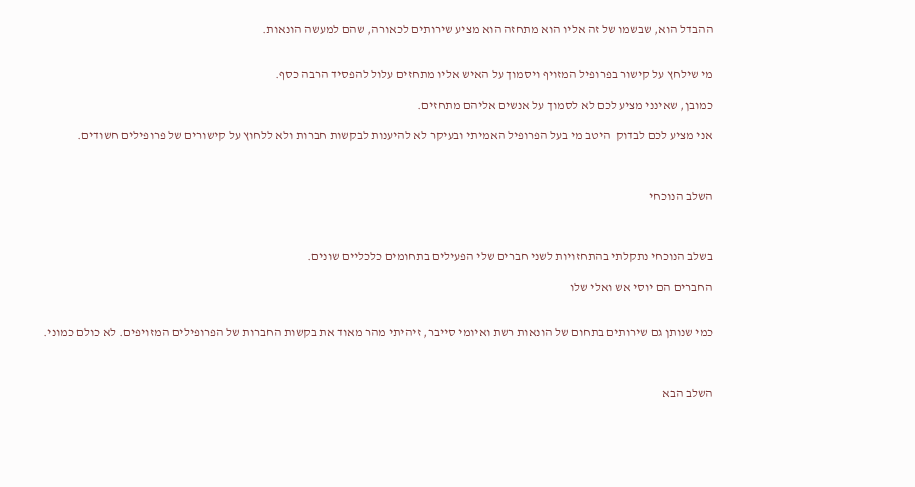ההבדל הוא, שבשמו של זה אליו הוא מתחזה הוא מציע שירותים לכאורה, שהם למעשה הונאות.


מי שילחץ על קישור בפרופיל המזויף ויסמוך על האיש אליו מתחזים עלול להפסיד הרבה כסף.

כמובן, שאינני מציע לכם לא לסמוך על אנשים אליהם מתחזים.

אני מציע לכם לבדוק  היטב מי בעל הפרופיל האמיתי ובעיקר לא להיענות לבקשות חברות ולא ללחוץ על קישורים של פרופילים חשודים.



השלב הנוכחי



בשלב הנוכחי נתקלתי בהתחזויות לשני חברים שלי הפעילים בתחומים כלכליים שונים.

החברים הם יוסי אש ואלי שלו


כמי שנותן גם שירותים בתחום של הונאות רשת ואיומי סייבר, זיהיתי מהר מאוד את בקשות החברות של הפרופילים המזויפים. לא כולם כמוני.



השלב הבא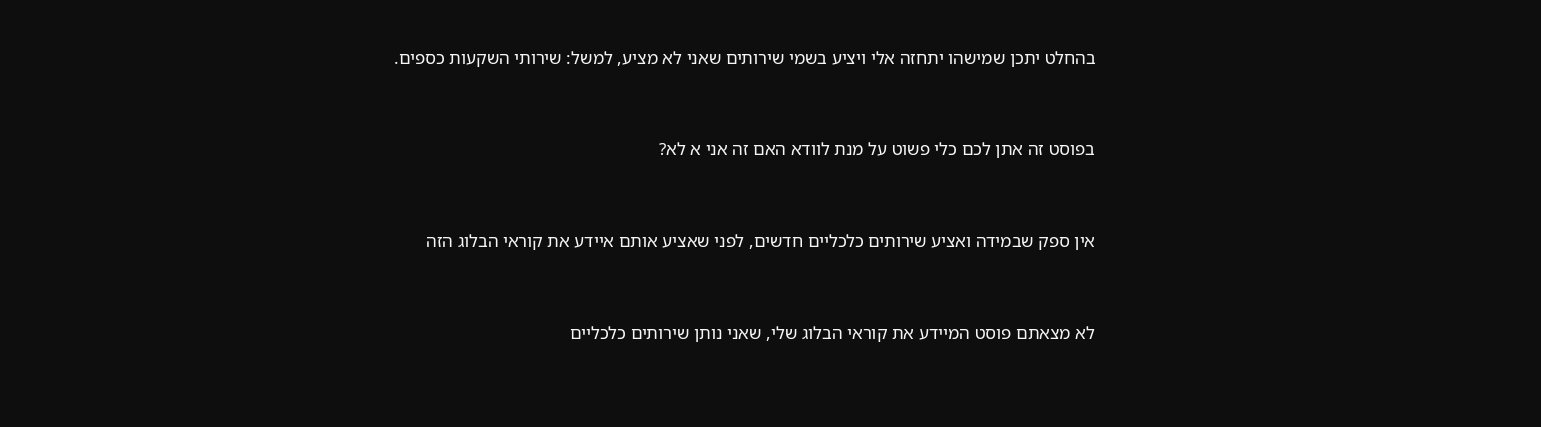בהחלט יתכן שמישהו יתחזה אלי ויציע בשמי שירותים שאני לא מציע, למשל: שירותי השקעות כספים.


בפוסט זה אתן לכם כלי פשוט על מנת לוודא האם זה אני א לא?


אין ספק שבמידה ואציע שירותים כלכליים חדשים, לפני שאציע אותם איידע את קוראי הבלוג הזה


לא מצאתם פוסט המיידע את קוראי הבלוג שלי, שאני נותן שירותים כלכליים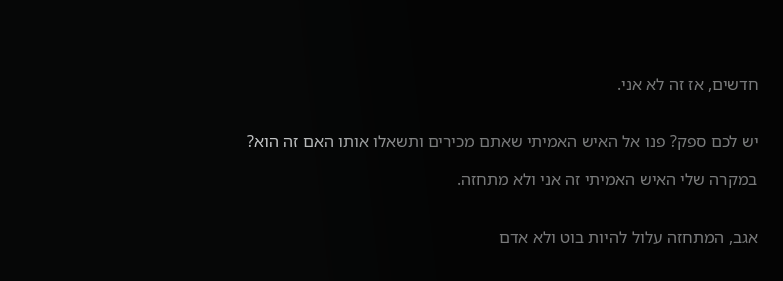חדשים, אז זה לא אני.


יש לכם ספק? פנו אל האיש האמיתי שאתם מכירים ותשאלו אותו האם זה הוא?

במקרה שלי האיש האמיתי זה אני ולא מתחזה.


אגב, המתחזה עלול להיות בוט ולא אדם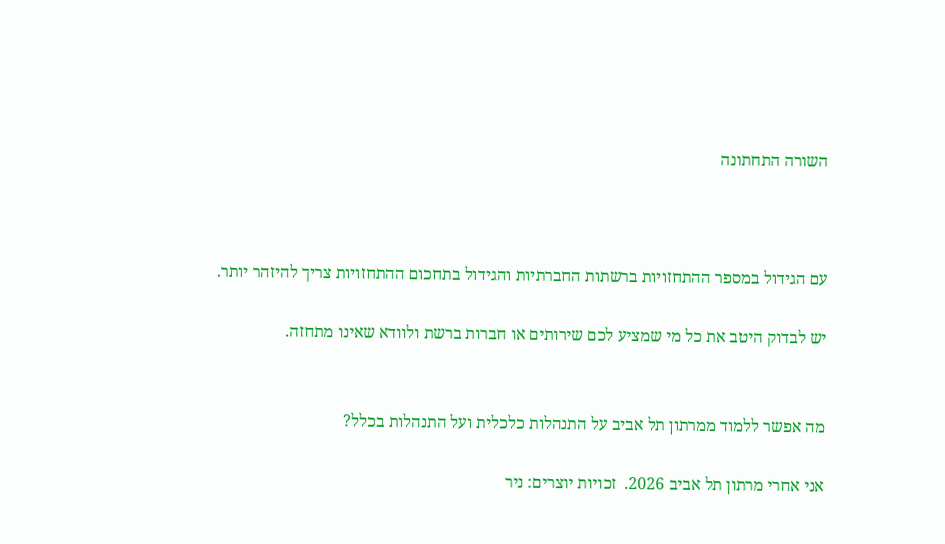השורה התחתונה



עם הגידול במספר ההתחזויות ברשתות החברתיות והגידול בתחכום ההתחזויות צריך להיזהר יותר.

יש לבדוק היטב את כל מי שמציע לכם שירותים או חברות ברשת ולוודא שאינו מתחזה.


מה אפשר ללמוד ממרתון תל אביב על התנהלות כלכלית ועל התנהלות בכלל?

אני אחרי מרתון תל אביב 2026.  זכויות יוצרים: ניר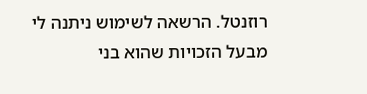רוזנטל. הרשאה לשימוש ניתנה לי מבעל הזכויות שהוא בני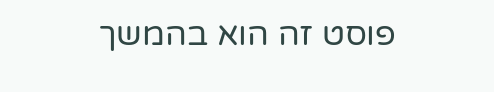פוסט זה הוא בהמשך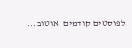לפוסטים קודמים  אוטוב...